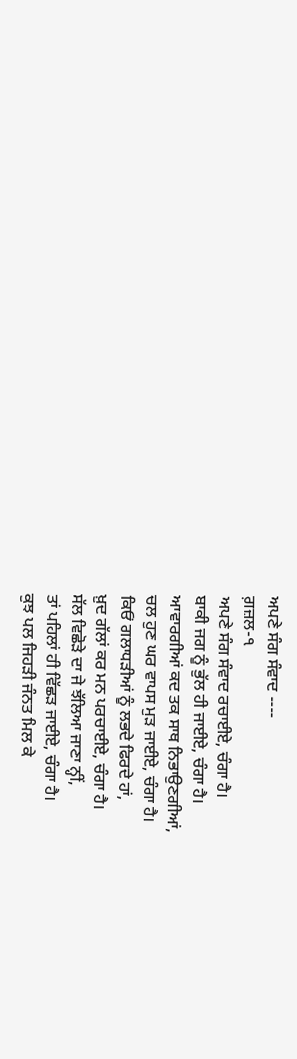ਅਪਣੇ ਸੰਗ ਸੰਵਾਦ ----
ਗ਼ਜ਼ਲ-੧
ਅਪਣੇ ਸੰਗ ਸੰਵਾਦ ਰਚਾਈਏ, ਚੰਗਾ ਹੈ।
ਬਾਕੀ ਜਗ ਨੂੰ ਭੁੱਲ ਹੀ ਜਾਈਏ, ਚੰਗਾ ਹੈ।
ਆਵਾਰਗੀਆਂ ਕਦ ਤਕ ਸਾਥ ਨਿਭਾਉਣਗੀਆਂ,
ਚਲ ਹੁਣ ਘਰ ਵਾਪਸ ਮੁੜ ਜਾਈਏ, ਚੰਗਾ ਹੈ।
ਕਿਓਂ ਗਲਾਧੜੀਆਂ ਨੂੰ ਲਭਦੇ ਫਿਰਦੇ ਹਾਂ,
ਖ਼ੁਦ ਗੱਲਾਂ ਕਰ ਮਨ ਪਰਚਾਈਏ, ਚੰਗਾ ਹੈ।
ਸੱਲ ਵਿਛੋੜੇ ਦਾ ਜੇ ਝੱਲਿਆ ਜਾਣਾ ਨ੍ਹੀਂ,
ਤਾਂ ਪਹਿਲਾਂ ਹੀ ਵਿੱਛੜ ਜਾਈਏ, ਚੰਗਾ ਹੈ।
ਕੁਝ ਪਲ ਜਿਹੜੀ ਜੰਨਤ ਮਿਲ ਕੇ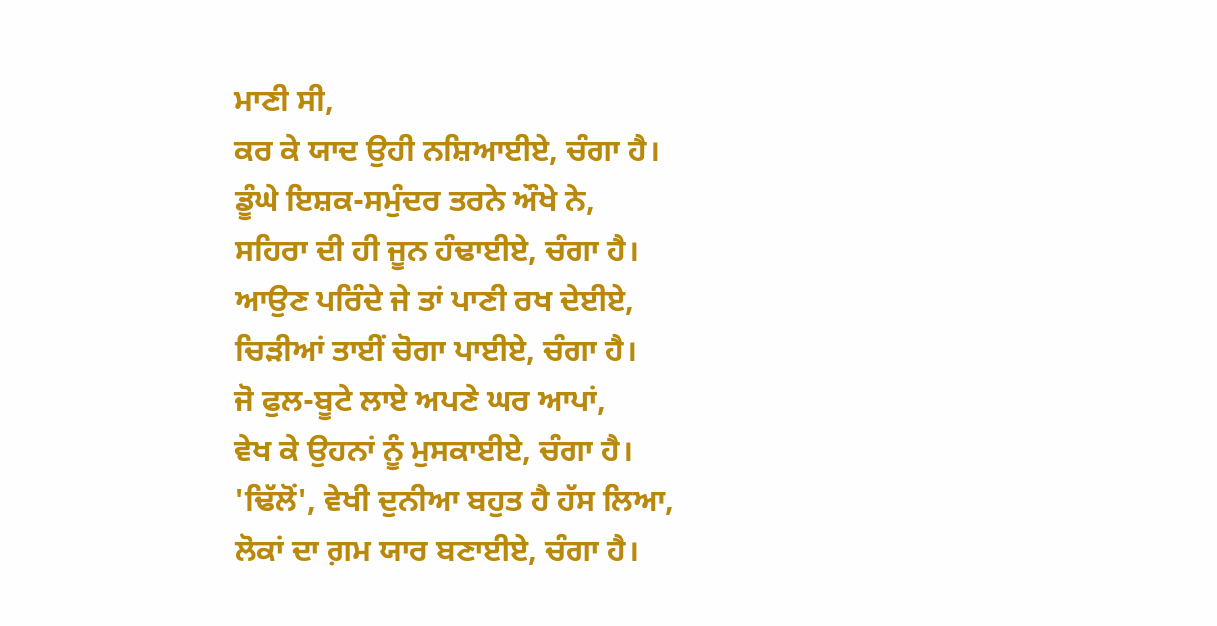ਮਾਣੀ ਸੀ,
ਕਰ ਕੇ ਯਾਦ ਉਹੀ ਨਸ਼ਿਆਈਏ, ਚੰਗਾ ਹੈ।
ਡੂੰਘੇ ਇਸ਼ਕ-ਸਮੁੰਦਰ ਤਰਨੇ ਔਖੇ ਨੇ,
ਸਹਿਰਾ ਦੀ ਹੀ ਜੂਨ ਹੰਢਾਈਏ, ਚੰਗਾ ਹੈ।
ਆਉਣ ਪਰਿੰਦੇ ਜੇ ਤਾਂ ਪਾਣੀ ਰਖ ਦੇਈਏ,
ਚਿੜੀਆਂ ਤਾਈਂ ਚੋਗਾ ਪਾਈਏ, ਚੰਗਾ ਹੈ।
ਜੋ ਫੁਲ-ਬੂਟੇ ਲਾਏ ਅਪਣੇ ਘਰ ਆਪਾਂ,
ਵੇਖ ਕੇ ਉਹਨਾਂ ਨੂੰ ਮੁਸਕਾਈਏ, ਚੰਗਾ ਹੈ।
'ਢਿੱਲੋਂ', ਵੇਖੀ ਦੁਨੀਆ ਬਹੁਤ ਹੈ ਹੱਸ ਲਿਆ,
ਲੋਕਾਂ ਦਾ ਗ਼ਮ ਯਾਰ ਬਣਾਈਏ, ਚੰਗਾ ਹੈ।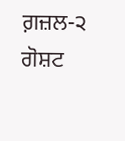ਗ਼ਜ਼ਲ-੨
ਗੋਸ਼ਟ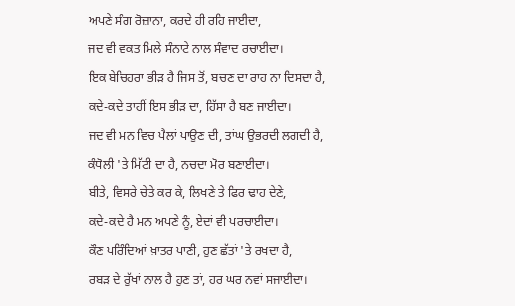ਅਪਣੇ ਸੰਗ ਰੋਜ਼ਾਨਾ, ਕਰਦੇ ਹੀ ਰਹਿ ਜਾਈਦਾ,
ਜਦ ਵੀ ਵਕਤ ਮਿਲੇ ਸੰਨਾਟੇ ਨਾਲ ਸੰਵਾਦ ਰਚਾਈਦਾ।
ਇਕ ਬੇਚਿਹਰਾ ਭੀੜ ਹੈ ਜਿਸ ਤੋਂ, ਬਚਣ ਦਾ ਰਾਹ ਨਾ ਦਿਸਦਾ ਹੈ,
ਕਦੇ-ਕਦੇ ਤਾਹੀਂ ਇਸ ਭੀੜ ਦਾ, ਹਿੱਸਾ ਹੈ ਬਣ ਜਾਈਦਾ।
ਜਦ ਵੀ ਮਨ ਵਿਚ ਪੈਲਾਂ ਪਾਉਣ ਦੀ, ਤਾਂਘ ਉਭਰਦੀ ਲਗਦੀ ਹੈ,
ਕੰਧੋਲੀ 'ਤੇ ਮਿੱਟੀ ਦਾ ਹੈ, ਨਚਦਾ ਮੋਰ ਬਣਾਈਦਾ।
ਬੀਤੇ, ਵਿਸਰੇ ਚੇਤੇ ਕਰ ਕੇ, ਲਿਖਣੇ ਤੇ ਫਿਰ ਢਾਹ ਦੇਣੇ,
ਕਦੇ-ਕਦੇ ਹੈ ਮਨ ਅਪਣੇ ਨੂੰ, ਏਦਾਂ ਵੀ ਪਰਚਾਈਦਾ।
ਕੌਣ ਪਰਿੰਦਿਆਂ ਖ਼ਾਤਰ ਪਾਣੀ, ਹੁਣ ਛੱਤਾਂ 'ਤੇ ਰਖਦਾ ਹੈ,
ਰਬੜ ਦੇ ਰੁੱਖਾਂ ਨਾਲ ਹੈ ਹੁਣ ਤਾਂ, ਹਰ ਘਰ ਨਵਾਂ ਸਜਾਈਦਾ।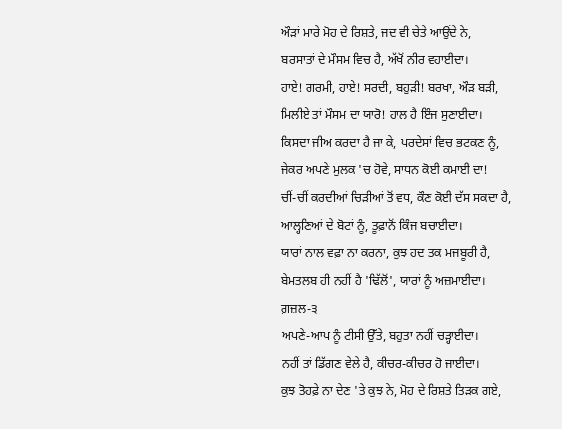ਔੜਾਂ ਮਾਰੇ ਮੋਹ ਦੇ ਰਿਸ਼ਤੇ, ਜਦ ਵੀ ਚੇਤੇ ਆਉਂਦੇ ਨੇ,
ਬਰਸਾਤਾਂ ਦੇ ਮੌਸਮ ਵਿਚ ਹੈ, ਅੱਖੋਂ ਨੀਰ ਵਹਾਈਦਾ।
ਹਾਏ! ਗਰਮੀ, ਹਾਏ! ਸਰਦੀ, ਬਹੁੜੀ! ਬਰਖਾ, ਔੜ ਬੜੀ,
ਮਿਲੀਏ ਤਾਂ ਮੌਸਮ ਦਾ ਯਾਰੋ! ਹਾਲ ਹੈ ਇੰਜ ਸੁਣਾਈਦਾ।
ਕਿਸਦਾ ਜੀਅ ਕਰਦਾ ਹੈ ਜਾ ਕੇ, ਪਰਦੇਸਾਂ ਵਿਚ ਭਟਕਣ ਨੂੰ,
ਜੇਕਰ ਅਪਣੇ ਮੁਲਕ 'ਚ ਹੋਵੇ, ਸਾਧਨ ਕੋਈ ਕਮਾਈ ਦਾ!
ਚੀਂ-ਚੀਂ ਕਰਦੀਆਂ ਚਿੜੀਆਂ ਤੋਂ ਵਧ, ਕੌਣ ਕੋਈ ਦੱਸ ਸਕਦਾ ਹੈ,
ਆਲ੍ਹਣਿਆਂ ਦੇ ਬੋਟਾਂ ਨੂੰ, ਤੂਫ਼ਾਨੋਂ ਕਿੰਜ ਬਚਾਈਦਾ।
ਯਾਰਾਂ ਨਾਲ ਵਫ਼ਾ ਨਾ ਕਰਨਾ, ਕੁਝ ਹਦ ਤਕ ਮਜਬੂਰੀ ਹੈ,
ਬੇਮਤਲਬ ਹੀ ਨਹੀਂ ਹੈ 'ਢਿੱਲੋਂ', ਯਾਰਾਂ ਨੂੰ ਅਜ਼ਮਾਈਦਾ।
ਗ਼ਜ਼ਲ-੩
ਅਪਣੇ-ਆਪ ਨੂੰ ਟੀਸੀ ਉੱਤੇ, ਬਹੁਤਾ ਨਹੀਂ ਚੜ੍ਹਾਈਦਾ।
ਨਹੀਂ ਤਾਂ ਡਿੱਗਣ ਵੇਲੇ ਹੈ, ਕੀਚਰ-ਕੀਚਰ ਹੋ ਜਾਈਦਾ।
ਕੁਝ ਤੋਹਫ਼ੇ ਨਾ ਦੇਣ 'ਤੇ ਕੁਝ ਨੇ, ਮੋਹ ਦੇ ਰਿਸ਼ਤੇ ਤਿੜਕ ਗਏ,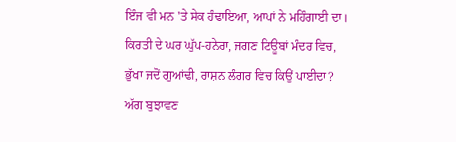ਇੰਜ ਵੀ ਮਨ 'ਤੇ ਸੇਕ ਹੰਢਾਇਆ, ਆਪਾਂ ਨੇ ਮਹਿੰਗਾਈ ਦਾ।
ਕਿਰਤੀ ਦੇ ਘਰ ਘੁੱਪ-ਹਨੇਰਾ, ਜਗਣ ਟਿਊਬਾਂ ਮੰਦਰ ਵਿਚ,
ਭੁੱਖਾ ਜਦੋਂ ਗੁਆਂਢੀ, ਰਾਸ਼ਨ ਲੰਗਰ ਵਿਚ ਕਿਉਂ ਪਾਈਦਾ?
ਅੱਗ ਬੁਝਾਵਣ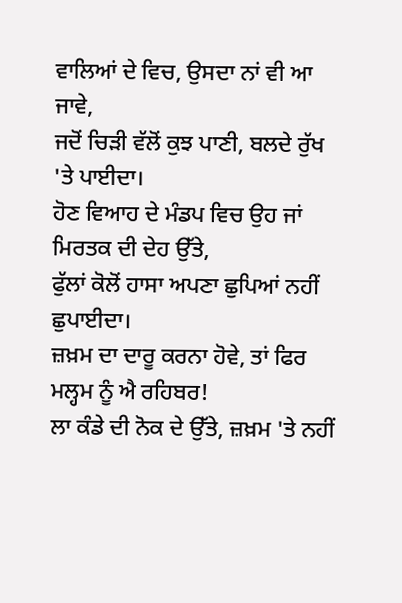ਵਾਲਿਆਂ ਦੇ ਵਿਚ, ਉਸਦਾ ਨਾਂ ਵੀ ਆ ਜਾਵੇ,
ਜਦੋਂ ਚਿੜੀ ਵੱਲੋਂ ਕੁਝ ਪਾਣੀ, ਬਲਦੇ ਰੁੱਖ 'ਤੇ ਪਾਈਦਾ।
ਹੋਣ ਵਿਆਹ ਦੇ ਮੰਡਪ ਵਿਚ ਉਹ ਜਾਂ ਮਿਰਤਕ ਦੀ ਦੇਹ ਉੱਤੇ,
ਫੁੱਲਾਂ ਕੋਲੋਂ ਹਾਸਾ ਅਪਣਾ ਛੁਪਿਆਂ ਨਹੀਂ ਛੁਪਾਈਦਾ।
ਜ਼ਖ਼ਮ ਦਾ ਦਾਰੂ ਕਰਨਾ ਹੋਵੇ, ਤਾਂ ਫਿਰ ਮਲ੍ਹਮ ਨੂੰ ਐ ਰਹਿਬਰ!
ਲਾ ਕੰਡੇ ਦੀ ਨੋਕ ਦੇ ਉੱਤੇ, ਜ਼ਖ਼ਮ 'ਤੇ ਨਹੀਂ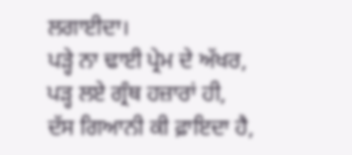ਲਗਾਈਦਾ।
ਪੜ੍ਹੇ ਨਾ ਢਾਈ ਪ੍ਰੇਮ ਦੇ ਅੱਖਰ, ਪੜ੍ਹ ਲਏ ਗ੍ਰੰਥ ਹਜ਼ਾਰਾਂ ਹੀ,
ਦੱਸ ਗਿਆਨੀ ਕੀ ਫ਼ਾਇਦਾ ਹੈ,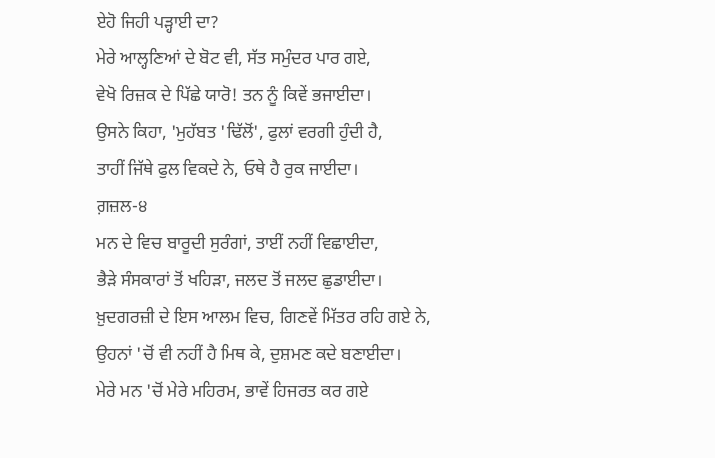ਏਹੋ ਜਿਹੀ ਪੜ੍ਹਾਈ ਦਾ?
ਮੇਰੇ ਆਲ੍ਹਣਿਆਂ ਦੇ ਬੋਟ ਵੀ, ਸੱਤ ਸਮੁੰਦਰ ਪਾਰ ਗਏ,
ਵੇਖੋ ਰਿਜ਼ਕ ਦੇ ਪਿੱਛੇ ਯਾਰੋ! ਤਨ ਨੂੰ ਕਿਵੇਂ ਭਜਾਈਦਾ।
ਉਸਨੇ ਕਿਹਾ, 'ਮੁਹੱਬਤ 'ਢਿੱਲੋਂ', ਫੁਲਾਂ ਵਰਗੀ ਹੁੰਦੀ ਹੈ,
ਤਾਹੀਂ ਜਿੱਥੇ ਫੁਲ ਵਿਕਦੇ ਨੇ, ਓਥੇ ਹੈ ਰੁਕ ਜਾਈਦਾ।
ਗ਼ਜ਼ਲ-੪
ਮਨ ਦੇ ਵਿਚ ਬਾਰੂਦੀ ਸੁਰੰਗਾਂ, ਤਾਈਂ ਨਹੀਂ ਵਿਛਾਈਦਾ,
ਭੈੜੇ ਸੰਸਕਾਰਾਂ ਤੋਂ ਖਹਿੜਾ, ਜਲਦ ਤੋਂ ਜਲਦ ਛੁਡਾਈਦਾ।
ਖ਼ੁਦਗਰਜ਼ੀ ਦੇ ਇਸ ਆਲਮ ਵਿਚ, ਗਿਣਵੇਂ ਮਿੱਤਰ ਰਹਿ ਗਏ ਨੇ,
ਉਹਨਾਂ 'ਚੋਂ ਵੀ ਨਹੀਂ ਹੈ ਮਿਥ ਕੇ, ਦੁਸ਼ਮਣ ਕਦੇ ਬਣਾਈਦਾ।
ਮੇਰੇ ਮਨ 'ਚੋਂ ਮੇਰੇ ਮਹਿਰਮ, ਭਾਵੇਂ ਹਿਜਰਤ ਕਰ ਗਏ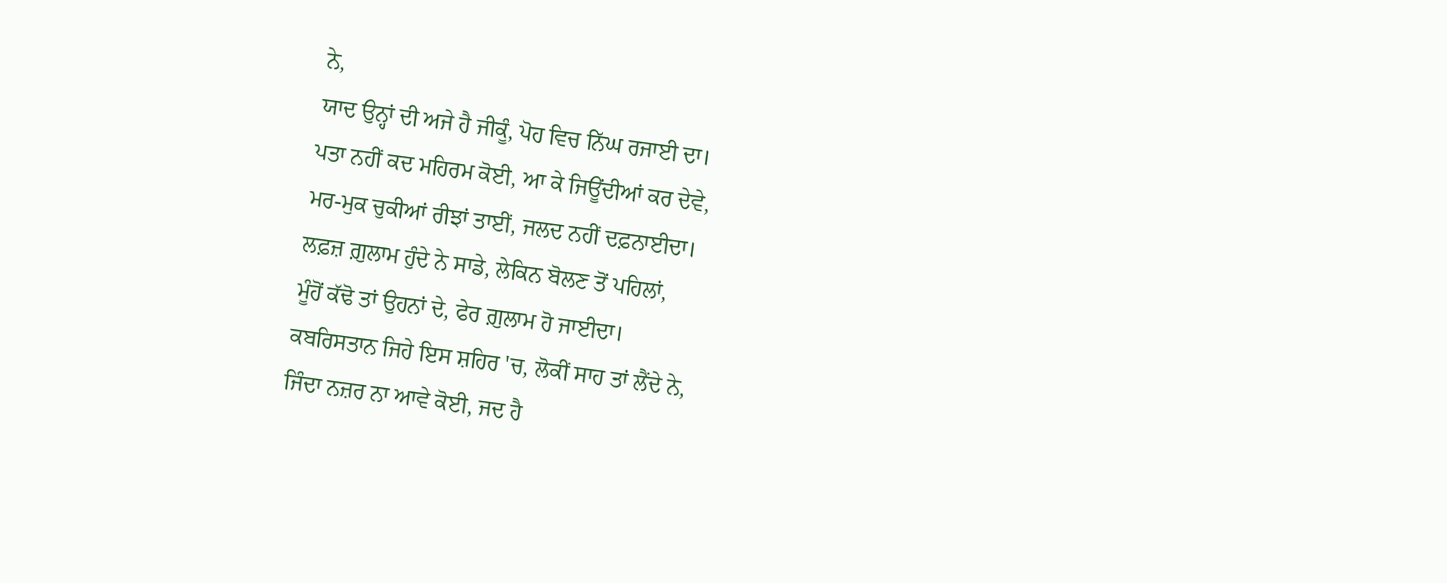ਨੇ,
ਯਾਦ ਉਨ੍ਹਾਂ ਦੀ ਅਜੇ ਹੈ ਜੀਕੂੰ, ਪੋਹ ਵਿਚ ਨਿੱਘ ਰਜਾਈ ਦਾ।
ਪਤਾ ਨਹੀਂ ਕਦ ਮਹਿਰਮ ਕੋਈ, ਆ ਕੇ ਜਿਊਂਦੀਆਂ ਕਰ ਦੇਵੇ,
ਮਰ-ਮੁਕ ਚੁਕੀਆਂ ਰੀਝਾਂ ਤਾਈਂ, ਜਲਦ ਨਹੀਂ ਦਫ਼ਨਾਈਦਾ।
ਲਫ਼ਜ਼ ਗ਼ੁਲਾਮ ਹੁੰਦੇ ਨੇ ਸਾਡੇ, ਲੇਕਿਨ ਬੋਲਣ ਤੋਂ ਪਹਿਲਾਂ,
ਮੂੰਹੋਂ ਕੱਢੋ ਤਾਂ ਉਹਨਾਂ ਦੇ, ਫੇਰ ਗ਼ੁਲਾਮ ਹੋ ਜਾਈਦਾ।
ਕਬਰਿਸਤਾਨ ਜਿਹੇ ਇਸ ਸ਼ਹਿਰ 'ਚ, ਲੋਕੀਂ ਸਾਹ ਤਾਂ ਲੈਂਦੇ ਨੇ,
ਜਿੰਦਾ ਨਜ਼ਰ ਨਾ ਆਵੇ ਕੋਈ, ਜਦ ਹੈ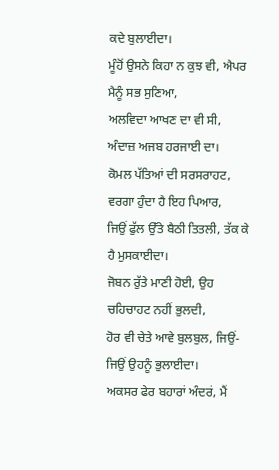ਕਦੇ ਬੁਲਾਈਦਾ।
ਮੂੰਹੋਂ ਉਸਨੇ ਕਿਹਾ ਨ ਕੁਝ ਵੀ, ਐਪਰ ਮੈਨੂੰ ਸਭ ਸੁਣਿਆ,
ਅਲਵਿਦਾ ਆਖਣ ਦਾ ਵੀ ਸੀ, ਅੰਦਾਜ਼ ਅਜਬ ਹਰਜਾਈ ਦਾ।
ਕੋਮਲ ਪੱਤਿਆਂ ਦੀ ਸਰਸਰਾਹਟ, ਵਰਗਾ ਹੁੰਦਾ ਹੈ ਇਹ ਪਿਆਰ,
ਜਿਉਂ ਫੁੱਲ ਉੱਤੇ ਬੈਠੀ ਤਿਤਲੀ, ਤੱਕ ਕੇ ਹੈ ਮੁਸਕਾਈਦਾ।
ਜੋਬਨ ਰੁੱਤੇ ਮਾਣੀ ਹੋਈ, ਉਹ ਚਹਿਚਾਹਟ ਨਹੀਂ ਭੁਲਦੀ,
ਹੋਰ ਵੀ ਚੇਤੇ ਆਵੇ ਬੁਲਬੁਲ, ਜਿਉਂ-ਜਿਉਂ ਉਹਨੂੰ ਭੁਲਾਈਦਾ।
ਅਕਸਰ ਫੇਰ ਬਹਾਰਾਂ ਅੰਦਰਂ, ਮੈਂ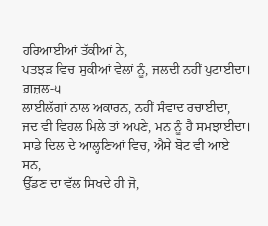ਹਰਿਆਈਆਂ ਤੱਕੀਆਂ ਨੇ,
ਪਤਝੜ ਵਿਚ ਸੁਕੀਆਂ ਵੇਲਾਂ ਨੂੰ, ਜਲਦੀ ਨਹੀਂ ਪੁਟਾਈਦਾ।
ਗ਼ਜ਼ਲ-੫
ਲਾਈਲੱਗਾਂ ਨਾਲ ਅਕਾਰਨ, ਨਹੀਂ ਸੰਵਾਦ ਰਚਾਈਦਾ,
ਜਦ ਵੀ ਵਿਹਲ ਮਿਲੇ ਤਾਂ ਅਪਣੇ, ਮਨ ਨੂੰ ਹੈ ਸਮਝਾਈਦਾ।
ਸਾਡੇ ਦਿਲ ਦੇ ਆਲ੍ਹਣਿਆਂ ਵਿਚ, ਐਸੇ ਬੋਟ ਵੀ ਆਏ ਸਨ,
ਉੱਡਣ ਦਾ ਵੱਲ ਸਿਖਦੇ ਹੀ ਜੋ,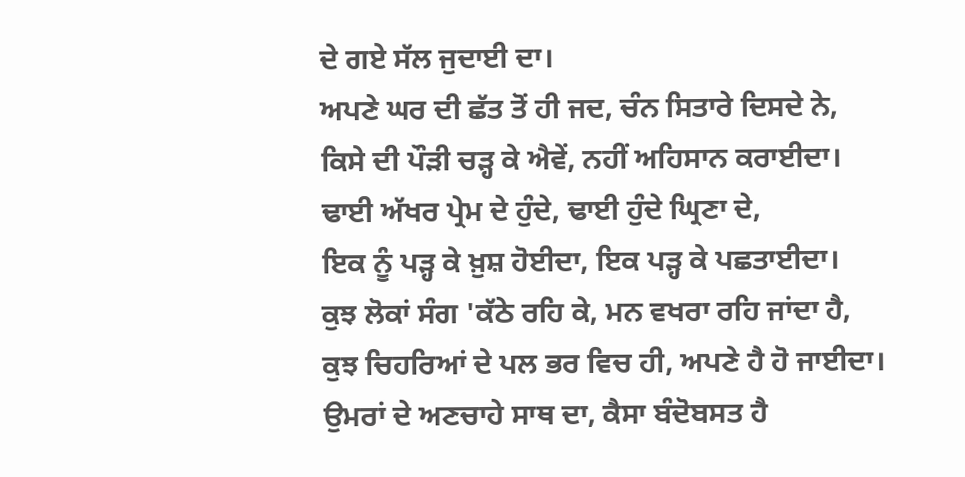ਦੇ ਗਏ ਸੱਲ ਜੁਦਾਈ ਦਾ।
ਅਪਣੇ ਘਰ ਦੀ ਛੱਤ ਤੋਂ ਹੀ ਜਦ, ਚੰਨ ਸਿਤਾਰੇ ਦਿਸਦੇ ਨੇ,
ਕਿਸੇ ਦੀ ਪੌੜੀ ਚੜ੍ਹ ਕੇ ਐਵੇਂ, ਨਹੀਂ ਅਹਿਸਾਨ ਕਰਾਈਦਾ।
ਢਾਈ ਅੱਖਰ ਪ੍ਰੇਮ ਦੇ ਹੁੰਦੇ, ਢਾਈ ਹੁੰਦੇ ਘ੍ਰਿਣਾ ਦੇ,
ਇਕ ਨੂੰ ਪੜ੍ਹ ਕੇ ਖ਼ੁਸ਼ ਹੋਈਦਾ, ਇਕ ਪੜ੍ਹ ਕੇ ਪਛਤਾਈਦਾ।
ਕੁਝ ਲੋਕਾਂ ਸੰਗ 'ਕੱਠੇ ਰਹਿ ਕੇ, ਮਨ ਵਖਰਾ ਰਹਿ ਜਾਂਦਾ ਹੈ,
ਕੁਝ ਚਿਹਰਿਆਂ ਦੇ ਪਲ ਭਰ ਵਿਚ ਹੀ, ਅਪਣੇ ਹੈ ਹੋ ਜਾਈਦਾ।
ਉਮਰਾਂ ਦੇ ਅਣਚਾਹੇ ਸਾਥ ਦਾ, ਕੈਸਾ ਬੰਦੋਬਸਤ ਹੈ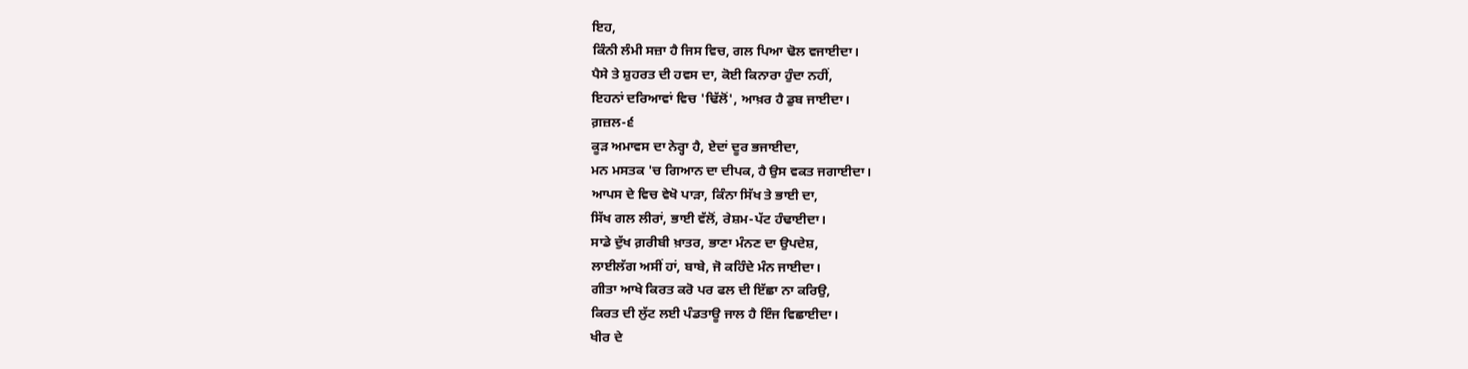ਇਹ,
ਕਿੰਨੀ ਲੰਮੀ ਸਜ਼ਾ ਹੈ ਜਿਸ ਵਿਚ, ਗਲ ਪਿਆ ਢੋਲ ਵਜਾਈਦਾ।
ਪੈਸੇ ਤੇ ਸ਼ੁਹਰਤ ਦੀ ਹਵਸ ਦਾ, ਕੋਈ ਕਿਨਾਰਾ ਹੁੰਦਾ ਨਹੀਂ,
ਇਹਨਾਂ ਦਰਿਆਵਾਂ ਵਿਚ 'ਢਿੱਲੋਂ', ਆਖ਼ਰ ਹੈ ਡੁਬ ਜਾਈਦਾ।
ਗ਼ਜ਼ਲ-੬
ਕੂੜ ਅਮਾਵਸ ਦਾ ਨੇਰ੍ਹਾ ਹੈ, ਏਦਾਂ ਦੂਰ ਭਜਾਈਦਾ,
ਮਨ ਮਸਤਕ 'ਚ ਗਿਆਨ ਦਾ ਦੀਪਕ, ਹੈ ਉਸ ਵਕਤ ਜਗਾਈਦਾ।
ਆਪਸ ਦੇ ਵਿਚ ਵੇਖੋ ਪਾੜਾ, ਕਿੰਨਾ ਸਿੱਖ ਤੇ ਭਾਈ ਦਾ,
ਸਿੱਖ ਗਲ ਲੀਰਾਂ, ਭਾਈ ਵੱਲੋਂ, ਰੇਸ਼ਮ-ਪੱਟ ਹੰਢਾਈਦਾ।
ਸਾਡੇ ਦੁੱਖ ਗ਼ਰੀਬੀ ਖ਼ਾਤਰ, ਭਾਣਾ ਮੰਨਣ ਦਾ ਉਪਦੇਸ਼,
ਲਾਈਲੱਗ ਅਸੀਂ ਹਾਂ, ਬਾਬੇ, ਜੋ ਕਹਿੰਦੇ ਮੰਨ ਜਾਈਦਾ।
ਗੀਤਾ ਆਖੇ ਕਿਰਤ ਕਰੋ ਪਰ ਫਲ ਦੀ ਇੱਛਾ ਨਾ ਕਰਿਉ,
ਕਿਰਤ ਦੀ ਲੁੱਟ ਲਈ ਪੰਡਤਾਊ ਜਾਲ ਹੈ ਇੰਜ ਵਿਛਾਈਦਾ।
ਖੀਰ ਦੇ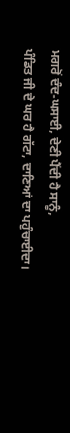ਮਗਰੋਂ ਦੰਦ-ਘਸਾਈ, ਦੇਣੀ ਪੈਂਦੀ ਹੈ ਸਾਨੂੰ,
ਪੰਡਿਤ ਜੀ ਦੇ ਘਰ ਹੈ ਗੱਟਾ, ਦਾਣਿਆਂ ਦਾ ਪਹੁੰਚਾਈਦਾ।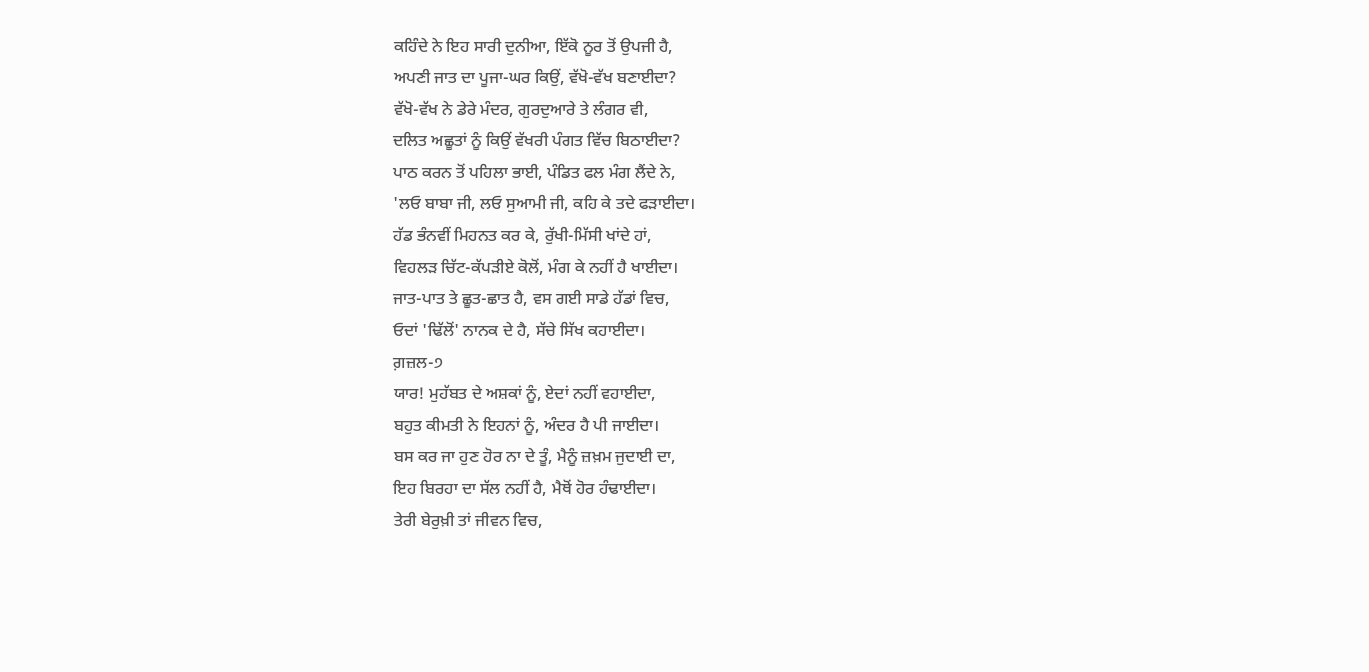ਕਹਿੰਦੇ ਨੇ ਇਹ ਸਾਰੀ ਦੁਨੀਆ, ਇੱਕੋ ਨੂਰ ਤੋਂ ਉਪਜੀ ਹੈ,
ਅਪਣੀ ਜਾਤ ਦਾ ਪੂਜਾ-ਘਰ ਕਿਉਂ, ਵੱਖੋ-ਵੱਖ ਬਣਾਈਦਾ?
ਵੱਖੋ-ਵੱਖ ਨੇ ਡੇਰੇ ਮੰਦਰ, ਗੁਰਦੁਆਰੇ ਤੇ ਲੰਗਰ ਵੀ,
ਦਲਿਤ ਅਛੂਤਾਂ ਨੂੰ ਕਿਉਂ ਵੱਖਰੀ ਪੰਗਤ ਵਿੱਚ ਬਿਠਾਈਦਾ?
ਪਾਠ ਕਰਨ ਤੋਂ ਪਹਿਲਾ ਭਾਈ, ਪੰਡਿਤ ਫਲ ਮੰਗ ਲੈਂਦੇ ਨੇ,
'ਲਓ ਬਾਬਾ ਜੀ, ਲਓ ਸੁਆਮੀ ਜੀ, ਕਹਿ ਕੇ ਤਦੇ ਫੜਾਈਦਾ।
ਹੱਡ ਭੰਨਵੀਂ ਮਿਹਨਤ ਕਰ ਕੇ, ਰੁੱਖੀ-ਮਿੱਸੀ ਖਾਂਦੇ ਹਾਂ,
ਵਿਹਲੜ ਚਿੱਟ-ਕੱਪੜੀਏ ਕੋਲੋਂ, ਮੰਗ ਕੇ ਨਹੀਂ ਹੈ ਖਾਈਦਾ।
ਜਾਤ-ਪਾਤ ਤੇ ਛੂਤ-ਛਾਤ ਹੈ, ਵਸ ਗਈ ਸਾਡੇ ਹੱਡਾਂ ਵਿਚ,
ਓਦਾਂ 'ਢਿੱਲੋਂ' ਨਾਨਕ ਦੇ ਹੈ, ਸੱਚੇ ਸਿੱਖ ਕਹਾਈਦਾ।
ਗ਼ਜ਼ਲ-੭
ਯਾਰ! ਮੁਹੱਬਤ ਦੇ ਅਸ਼ਕਾਂ ਨੂੰ, ਏਦਾਂ ਨਹੀਂ ਵਹਾਈਦਾ,
ਬਹੁਤ ਕੀਮਤੀ ਨੇ ਇਹਨਾਂ ਨੂੰ, ਅੰਦਰ ਹੈ ਪੀ ਜਾਈਦਾ।
ਬਸ ਕਰ ਜਾ ਹੁਣ ਹੋਰ ਨਾ ਦੇ ਤੂੰ, ਮੈਨੂੰ ਜ਼ਖ਼ਮ ਜੁਦਾਈ ਦਾ,
ਇਹ ਬਿਰਹਾ ਦਾ ਸੱਲ ਨਹੀਂ ਹੈ, ਮੈਥੋਂ ਹੋਰ ਹੰਢਾਈਦਾ।
ਤੇਰੀ ਬੇਰੁਖ਼ੀ ਤਾਂ ਜੀਵਨ ਵਿਚ,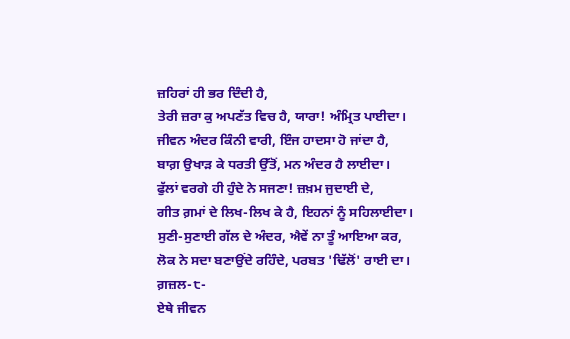ਜ਼ਹਿਰਾਂ ਹੀ ਭਰ ਦਿੰਦੀ ਹੈ,
ਤੇਰੀ ਜ਼ਰਾ ਕੁ ਅਪਣੱਤ ਵਿਚ ਹੈ, ਯਾਰਾ! ਅੰਮ੍ਰਿਤ ਪਾਈਦਾ।
ਜੀਵਨ ਅੰਦਰ ਕਿੰਨੀ ਵਾਰੀ, ਇੰਜ ਹਾਦਸਾ ਹੋ ਜਾਂਦਾ ਹੈ,
ਬਾਗ਼ ਉਖਾੜ ਕੇ ਧਰਤੀ ਉੱਤੋਂ, ਮਨ ਅੰਦਰ ਹੈ ਲਾਈਦਾ।
ਫੁੱਲਾਂ ਵਰਗੇ ਹੀ ਹੁੰਦੇ ਨੇ ਸਜਣਾ! ਜ਼ਖ਼ਮ ਜੁਦਾਈ ਦੇ,
ਗੀਤ ਗ਼ਮਾਂ ਦੇ ਲਿਖ-ਲਿਖ ਕੇ ਹੈ, ਇਹਨਾਂ ਨੂੰ ਸਹਿਲਾਈਦਾ।
ਸੁਣੀ-ਸੁਣਾਈ ਗੱਲ ਦੇ ਅੰਦਰ, ਐਵੇਂ ਨਾ ਤੂੰ ਆਇਆ ਕਰ,
ਲੋਕ ਨੇ ਸਦਾ ਬਣਾਉਂਦੇ ਰਹਿੰਦੇ, ਪਰਬਤ 'ਢਿੱਲੋਂ' ਰਾਈ ਦਾ।
ਗ਼ਜ਼ਲ-੮-
ਏਥੇ ਜੀਵਨ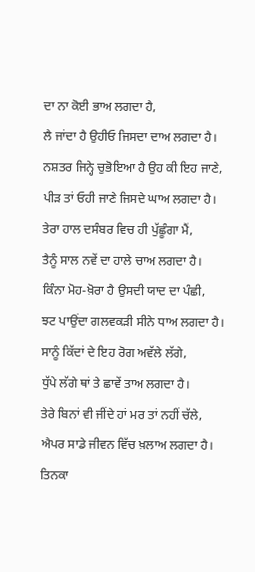ਦਾ ਨਾ ਕੋਈ ਭਾਅ ਲਗਦਾ ਹੈ,
ਲੈ ਜਾਂਦਾ ਹੈ ਉਹੀਓ ਜਿਸਦਾ ਦਾਅ ਲਗਦਾ ਹੈ।
ਨਸ਼ਤਰ ਜਿਨ੍ਹੇ ਚੁਭੋਇਆ ਹੈ ਉਹ ਕੀ ਇਹ ਜਾਣੇ,
ਪੀੜ ਤਾਂ ਓਹੀ ਜਾਣੇ ਜਿਸਦੇ ਘਾਅ ਲਗਦਾ ਹੈ।
ਤੇਰਾ ਹਾਲ ਦਸੰਬਰ ਵਿਚ ਹੀ ਪੁੱਛੂੰਗਾ ਮੈਂ,
ਤੈਨੂੰ ਸਾਲ ਨਵੇਂ ਦਾ ਹਾਲੇ ਚਾਅ ਲਗਦਾ ਹੈ।
ਕਿੰਨਾ ਮੋਹ-ਖ਼ੋਰਾ ਹੈ ਉਸਦੀ ਯਾਦ ਦਾ ਪੰਛੀ,
ਝਟ ਪਾਉਂਦਾ ਗਲਵਕੜੀ ਸੀਨੇ ਧਾਅ ਲਗਦਾ ਹੈ।
ਸਾਨੂੰ ਕਿੱਦਾਂ ਦੇ ਇਹ ਰੋਗ ਅਵੱਲੇ ਲੱਗੇ,
ਧੁੱਪੇ ਲੱਗੇ ਥਾਂ ਤੇ ਛਾਵੇਂ ਤਾਅ ਲਗਦਾ ਹੈ।
ਤੇਰੇ ਬਿਨਾਂ ਵੀ ਜੀਂਦੇ ਹਾਂ ਮਰ ਤਾਂ ਨਹੀਂ ਚੱਲੇ,
ਐਪਰ ਸਾਡੇ ਜੀਵਨ ਵਿੱਚ ਖ਼ਲਾਅ ਲਗਦਾ ਹੈ।
ਤਿਨਕਾ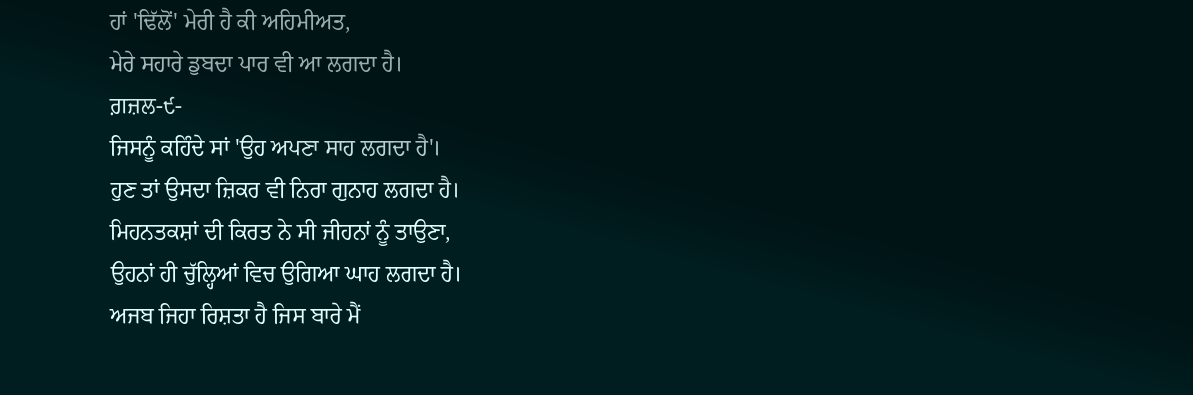ਹਾਂ 'ਢਿੱਲੋਂ' ਮੇਰੀ ਹੈ ਕੀ ਅਹਿਮੀਅਤ,
ਮੇਰੇ ਸਹਾਰੇ ਡੁਬਦਾ ਪਾਰ ਵੀ ਆ ਲਗਦਾ ਹੈ।
ਗ਼ਜ਼ਲ-੯-
ਜਿਸਨੂੰ ਕਹਿੰਦੇ ਸਾਂ 'ਉਹ ਅਪਣਾ ਸਾਹ ਲਗਦਾ ਹੈ'।
ਹੁਣ ਤਾਂ ਉਸਦਾ ਜ਼ਿਕਰ ਵੀ ਨਿਰਾ ਗੁਨਾਹ ਲਗਦਾ ਹੈ।
ਮਿਹਨਤਕਸ਼ਾਂ ਦੀ ਕਿਰਤ ਨੇ ਸੀ ਜੀਹਨਾਂ ਨੂੰ ਤਾਉਣਾ,
ਉਹਨਾਂ ਹੀ ਚੁੱਲ੍ਹਿਆਂ ਵਿਚ ਉਗਿਆ ਘਾਹ ਲਗਦਾ ਹੈ।
ਅਜਬ ਜਿਹਾ ਰਿਸ਼ਤਾ ਹੈ ਜਿਸ ਬਾਰੇ ਮੈਂ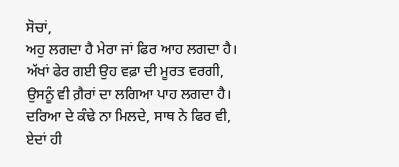ਸੋਚਾਂ,
ਅਹੁ ਲਗਦਾ ਹੈ ਮੇਰਾ ਜਾਂ ਫਿਰ ਆਹ ਲਗਦਾ ਹੈ।
ਅੱਖਾਂ ਫੇਰ ਗਈ ਉਹ ਵਫ਼ਾ ਦੀ ਮੂਰਤ ਵਰਗੀ,
ਉਸਨੂੰ ਵੀ ਗ਼ੈਰਾਂ ਦਾ ਲਗਿਆ ਪਾਹ ਲਗਦਾ ਹੈ।
ਦਰਿਆ ਦੇ ਕੰਢੇ ਨਾ ਮਿਲਦੇ, ਸਾਥ ਨੇ ਫਿਰ ਵੀ,
ਏਦਾਂ ਹੀ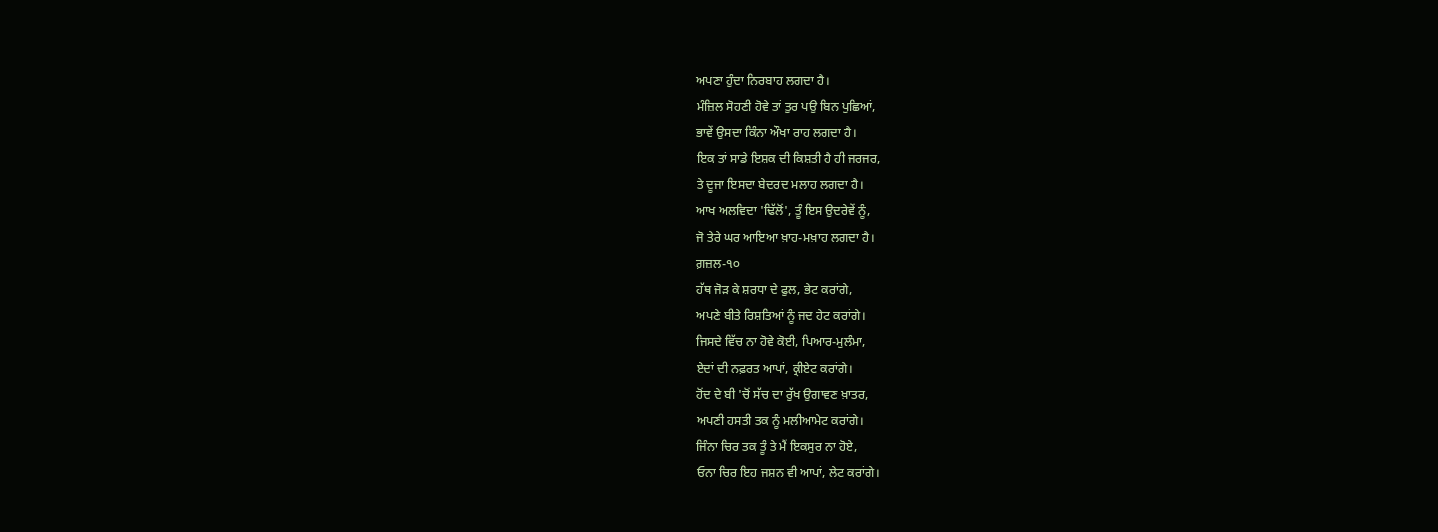ਅਪਣਾ ਹੁੰਦਾ ਨਿਰਬਾਹ ਲਗਦਾ ਹੈ।
ਮੰਜ਼ਿਲ ਸੋਹਣੀ ਹੋਵੇ ਤਾਂ ਤੁਰ ਪਉ ਬਿਨ ਪੁਛਿਆਂ,
ਭਾਵੇਂ ਉਸਦਾ ਕਿੰਨਾ ਔਖਾ ਰਾਹ ਲਗਦਾ ਹੈ।
ਇਕ ਤਾਂ ਸਾਡੇ ਇਸ਼ਕ ਦੀ ਕਿਸ਼ਤੀ ਹੈ ਹੀ ਜਰਜਰ,
ਤੇ ਦੂਜਾ ਇਸਦਾ ਬੇਦਰਦ ਮਲਾਹ ਲਗਦਾ ਹੈ।
ਆਖ ਅਲਵਿਦਾ 'ਢਿੱਲੋਂ', ਤੂੰ ਇਸ ਉਦਰੇਵੇਂ ਨੂੰ,
ਜੋ ਤੇਰੇ ਘਰ ਆਇਆ ਖ਼ਾਹ-ਮਖ਼ਾਹ ਲਗਦਾ ਹੈ।
ਗ਼ਜ਼ਲ-੧੦
ਹੱਥ ਜੋੜ ਕੇ ਸ਼ਰਧਾ ਦੇ ਫੁਲ, ਭੇਟ ਕਰਾਂਗੇ,
ਅਪਣੇ ਬੀਤੇ ਰਿਸ਼ਤਿਆਂ ਨੂੰ ਜਦ ਹੇਟ ਕਰਾਂਗੇ।
ਜਿਸਦੇ ਵਿੱਚ ਨਾ ਹੋਵੇ ਕੋਈ, ਪਿਆਰ-ਮੁਲੰਮਾ,
ਏਦਾਂ ਦੀ ਨਫ਼ਰਤ ਆਪਾਂ, ਕ੍ਰੀਏਟ ਕਰਾਂਗੇ।
ਹੋਂਦ ਦੇ ਬੀ 'ਚੋਂ ਸੱਚ ਦਾ ਰੁੱਖ ਉਗਾਵਣ ਖ਼ਾਤਰ,
ਅਪਣੀ ਹਸਤੀ ਤਕ ਨੂੰ ਮਲੀਆਮੇਟ ਕਰਾਂਗੇ।
ਜਿੰਨਾ ਚਿਰ ਤਕ ਤੂੰ ਤੇ ਮੈਂ ਇਕਸੁਰ ਨਾ ਹੋਏ,
ਓਨਾ ਚਿਰ ਇਹ ਜਸ਼ਨ ਵੀ ਆਪਾਂ, ਲੇਟ ਕਰਾਂਗੇ।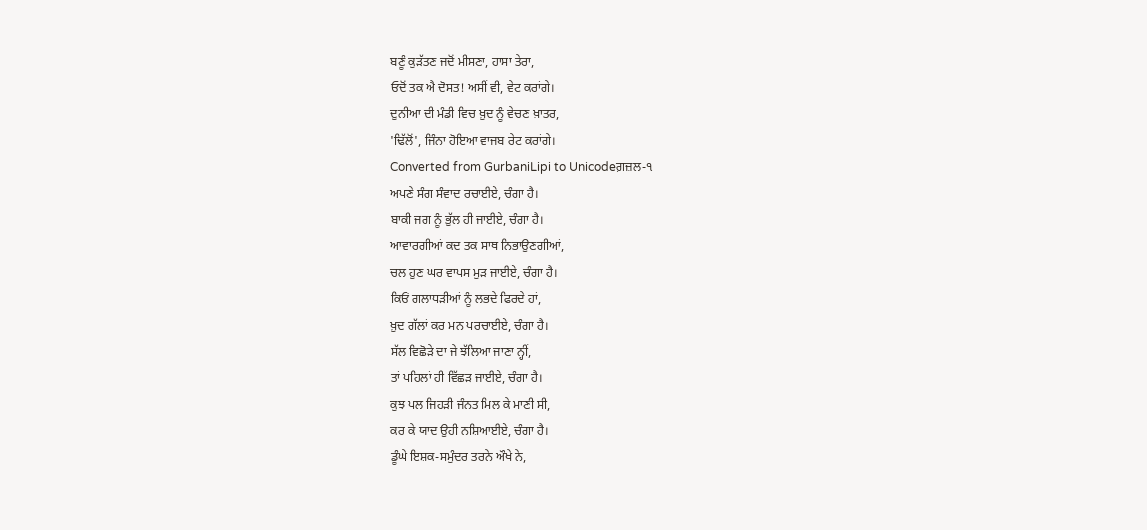ਬਣੂੰ ਕੁੜੱਤਣ ਜਦੋਂ ਮੀਸਣਾ, ਹਾਸਾ ਤੇਰਾ,
ਓਦੋਂ ਤਕ ਐ ਦੋਸਤ! ਅਸੀਂ ਵੀ, ਵੇਟ ਕਰਾਂਗੇ।
ਦੁਨੀਆ ਦੀ ਮੰਡੀ ਵਿਚ ਖ਼ੁਦ ਨੂੰ ਵੇਚਣ ਖ਼ਾਤਰ,
'ਢਿੱਲੋਂ', ਜਿੰਨਾ ਹੋਇਆ ਵਾਜਬ ਰੇਟ ਕਰਾਂਗੇ।
Converted from GurbaniLipi to Unicodeਗ਼ਜ਼ਲ-੧
ਅਪਣੇ ਸੰਗ ਸੰਵਾਦ ਰਚਾਈਏ, ਚੰਗਾ ਹੈ।
ਬਾਕੀ ਜਗ ਨੂੰ ਭੁੱਲ ਹੀ ਜਾਈਏ, ਚੰਗਾ ਹੈ।
ਆਵਾਰਗੀਆਂ ਕਦ ਤਕ ਸਾਥ ਨਿਭਾਉਣਗੀਆਂ,
ਚਲ ਹੁਣ ਘਰ ਵਾਪਸ ਮੁੜ ਜਾਈਏ, ਚੰਗਾ ਹੈ।
ਕਿਓਂ ਗਲਾਧੜੀਆਂ ਨੂੰ ਲਭਦੇ ਫਿਰਦੇ ਹਾਂ,
ਖ਼ੁਦ ਗੱਲਾਂ ਕਰ ਮਨ ਪਰਚਾਈਏ, ਚੰਗਾ ਹੈ।
ਸੱਲ ਵਿਛੋੜੇ ਦਾ ਜੇ ਝੱਲਿਆ ਜਾਣਾ ਨ੍ਹੀਂ,
ਤਾਂ ਪਹਿਲਾਂ ਹੀ ਵਿੱਛੜ ਜਾਈਏ, ਚੰਗਾ ਹੈ।
ਕੁਝ ਪਲ ਜਿਹੜੀ ਜੰਨਤ ਮਿਲ ਕੇ ਮਾਣੀ ਸੀ,
ਕਰ ਕੇ ਯਾਦ ਉਹੀ ਨਸ਼ਿਆਈਏ, ਚੰਗਾ ਹੈ।
ਡੂੰਘੇ ਇਸ਼ਕ-ਸਮੁੰਦਰ ਤਰਨੇ ਔਖੇ ਨੇ,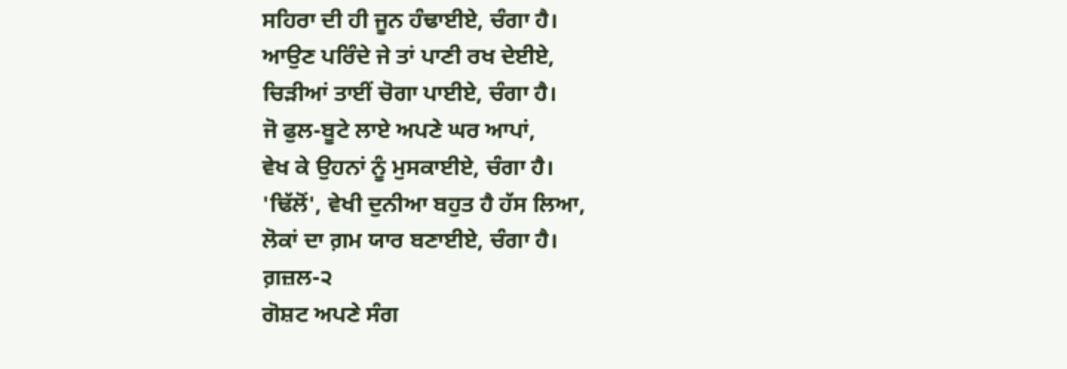ਸਹਿਰਾ ਦੀ ਹੀ ਜੂਨ ਹੰਢਾਈਏ, ਚੰਗਾ ਹੈ।
ਆਉਣ ਪਰਿੰਦੇ ਜੇ ਤਾਂ ਪਾਣੀ ਰਖ ਦੇਈਏ,
ਚਿੜੀਆਂ ਤਾਈਂ ਚੋਗਾ ਪਾਈਏ, ਚੰਗਾ ਹੈ।
ਜੋ ਫੁਲ-ਬੂਟੇ ਲਾਏ ਅਪਣੇ ਘਰ ਆਪਾਂ,
ਵੇਖ ਕੇ ਉਹਨਾਂ ਨੂੰ ਮੁਸਕਾਈਏ, ਚੰਗਾ ਹੈ।
'ਢਿੱਲੋਂ', ਵੇਖੀ ਦੁਨੀਆ ਬਹੁਤ ਹੈ ਹੱਸ ਲਿਆ,
ਲੋਕਾਂ ਦਾ ਗ਼ਮ ਯਾਰ ਬਣਾਈਏ, ਚੰਗਾ ਹੈ।
ਗ਼ਜ਼ਲ-੨
ਗੋਸ਼ਟ ਅਪਣੇ ਸੰਗ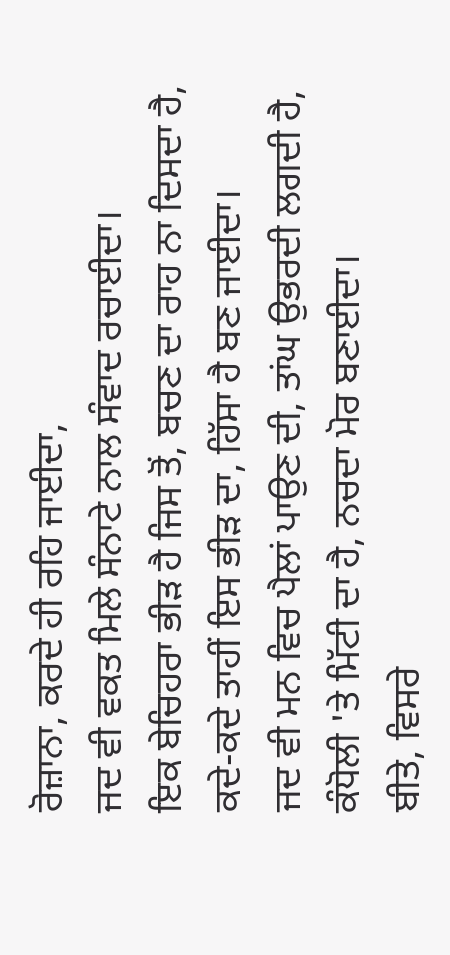ਰੋਜ਼ਾਨਾ, ਕਰਦੇ ਹੀ ਰਹਿ ਜਾਈਦਾ,
ਜਦ ਵੀ ਵਕਤ ਮਿਲੇ ਸੰਨਾਟੇ ਨਾਲ ਸੰਵਾਦ ਰਚਾਈਦਾ।
ਇਕ ਬੇਚਿਹਰਾ ਭੀੜ ਹੈ ਜਿਸ ਤੋਂ, ਬਚਣ ਦਾ ਰਾਹ ਨਾ ਦਿਸਦਾ ਹੈ,
ਕਦੇ-ਕਦੇ ਤਾਹੀਂ ਇਸ ਭੀੜ ਦਾ, ਹਿੱਸਾ ਹੈ ਬਣ ਜਾਈਦਾ।
ਜਦ ਵੀ ਮਨ ਵਿਚ ਪੈਲਾਂ ਪਾਉਣ ਦੀ, ਤਾਂਘ ਉਭਰਦੀ ਲਗਦੀ ਹੈ,
ਕੰਧੋਲੀ 'ਤੇ ਮਿੱਟੀ ਦਾ ਹੈ, ਨਚਦਾ ਮੋਰ ਬਣਾਈਦਾ।
ਬੀਤੇ, ਵਿਸਰੇ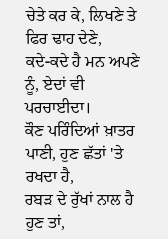ਚੇਤੇ ਕਰ ਕੇ, ਲਿਖਣੇ ਤੇ ਫਿਰ ਢਾਹ ਦੇਣੇ,
ਕਦੇ-ਕਦੇ ਹੈ ਮਨ ਅਪਣੇ ਨੂੰ, ਏਦਾਂ ਵੀ ਪਰਚਾਈਦਾ।
ਕੌਣ ਪਰਿੰਦਿਆਂ ਖ਼ਾਤਰ ਪਾਣੀ, ਹੁਣ ਛੱਤਾਂ 'ਤੇ ਰਖਦਾ ਹੈ,
ਰਬੜ ਦੇ ਰੁੱਖਾਂ ਨਾਲ ਹੈ ਹੁਣ ਤਾਂ,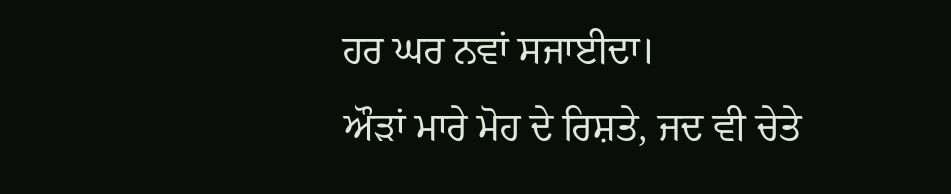ਹਰ ਘਰ ਨਵਾਂ ਸਜਾਈਦਾ।
ਔੜਾਂ ਮਾਰੇ ਮੋਹ ਦੇ ਰਿਸ਼ਤੇ, ਜਦ ਵੀ ਚੇਤੇ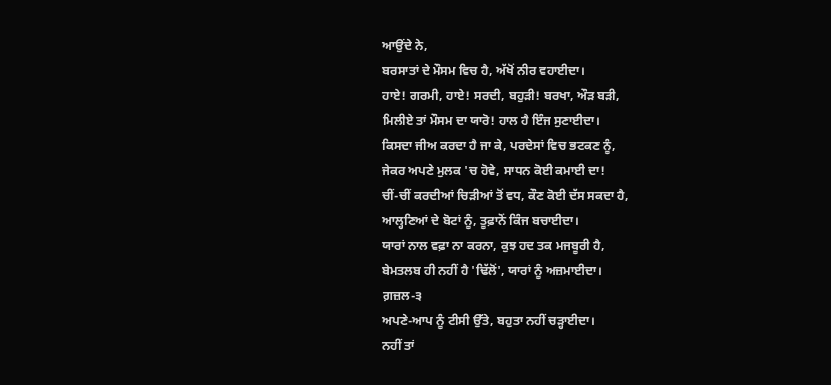ਆਉਂਦੇ ਨੇ,
ਬਰਸਾਤਾਂ ਦੇ ਮੌਸਮ ਵਿਚ ਹੈ, ਅੱਖੋਂ ਨੀਰ ਵਹਾਈਦਾ।
ਹਾਏ! ਗਰਮੀ, ਹਾਏ! ਸਰਦੀ, ਬਹੁੜੀ! ਬਰਖਾ, ਔੜ ਬੜੀ,
ਮਿਲੀਏ ਤਾਂ ਮੌਸਮ ਦਾ ਯਾਰੋ! ਹਾਲ ਹੈ ਇੰਜ ਸੁਣਾਈਦਾ।
ਕਿਸਦਾ ਜੀਅ ਕਰਦਾ ਹੈ ਜਾ ਕੇ, ਪਰਦੇਸਾਂ ਵਿਚ ਭਟਕਣ ਨੂੰ,
ਜੇਕਰ ਅਪਣੇ ਮੁਲਕ 'ਚ ਹੋਵੇ, ਸਾਧਨ ਕੋਈ ਕਮਾਈ ਦਾ!
ਚੀਂ-ਚੀਂ ਕਰਦੀਆਂ ਚਿੜੀਆਂ ਤੋਂ ਵਧ, ਕੌਣ ਕੋਈ ਦੱਸ ਸਕਦਾ ਹੈ,
ਆਲ੍ਹਣਿਆਂ ਦੇ ਬੋਟਾਂ ਨੂੰ, ਤੂਫ਼ਾਨੋਂ ਕਿੰਜ ਬਚਾਈਦਾ।
ਯਾਰਾਂ ਨਾਲ ਵਫ਼ਾ ਨਾ ਕਰਨਾ, ਕੁਝ ਹਦ ਤਕ ਮਜਬੂਰੀ ਹੈ,
ਬੇਮਤਲਬ ਹੀ ਨਹੀਂ ਹੈ 'ਢਿੱਲੋਂ', ਯਾਰਾਂ ਨੂੰ ਅਜ਼ਮਾਈਦਾ।
ਗ਼ਜ਼ਲ-੩
ਅਪਣੇ-ਆਪ ਨੂੰ ਟੀਸੀ ਉੱਤੇ, ਬਹੁਤਾ ਨਹੀਂ ਚੜ੍ਹਾਈਦਾ।
ਨਹੀਂ ਤਾਂ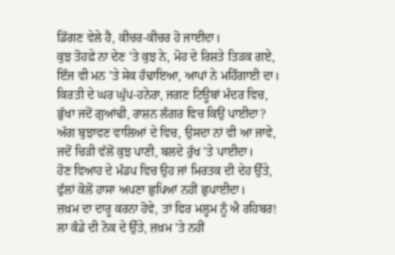ਡਿੱਗਣ ਵੇਲੇ ਹੈ, ਕੀਚਰ-ਕੀਚਰ ਹੋ ਜਾਈਦਾ।
ਕੁਝ ਤੋਹਫ਼ੇ ਨਾ ਦੇਣ 'ਤੇ ਕੁਝ ਨੇ, ਮੋਹ ਦੇ ਰਿਸ਼ਤੇ ਤਿੜਕ ਗਏ,
ਇੰਜ ਵੀ ਮਨ 'ਤੇ ਸੇਕ ਹੰਢਾਇਆ, ਆਪਾਂ ਨੇ ਮਹਿੰਗਾਈ ਦਾ।
ਕਿਰਤੀ ਦੇ ਘਰ ਘੁੱਪ-ਹਨੇਰਾ, ਜਗਣ ਟਿਊਬਾਂ ਮੰਦਰ ਵਿਚ,
ਭੁੱਖਾ ਜਦੋਂ ਗੁਆਂਢੀ, ਰਾਸ਼ਨ ਲੰਗਰ ਵਿਚ ਕਿਉਂ ਪਾਈਦਾ?
ਅੱਗ ਬੁਝਾਵਣ ਵਾਲਿਆਂ ਦੇ ਵਿਚ, ਉਸਦਾ ਨਾਂ ਵੀ ਆ ਜਾਵੇ,
ਜਦੋਂ ਚਿੜੀ ਵੱਲੋਂ ਕੁਝ ਪਾਣੀ, ਬਲਦੇ ਰੁੱਖ 'ਤੇ ਪਾਈਦਾ।
ਹੋਣ ਵਿਆਹ ਦੇ ਮੰਡਪ ਵਿਚ ਉਹ ਜਾਂ ਮਿਰਤਕ ਦੀ ਦੇਹ ਉੱਤੇ,
ਫੁੱਲਾਂ ਕੋਲੋਂ ਹਾਸਾ ਅਪਣਾ ਛੁਪਿਆਂ ਨਹੀਂ ਛੁਪਾਈਦਾ।
ਜ਼ਖ਼ਮ ਦਾ ਦਾਰੂ ਕਰਨਾ ਹੋਵੇ, ਤਾਂ ਫਿਰ ਮਲ੍ਹਮ ਨੂੰ ਐ ਰਹਿਬਰ!
ਲਾ ਕੰਡੇ ਦੀ ਨੋਕ ਦੇ ਉੱਤੇ, ਜ਼ਖ਼ਮ 'ਤੇ ਨਹੀਂ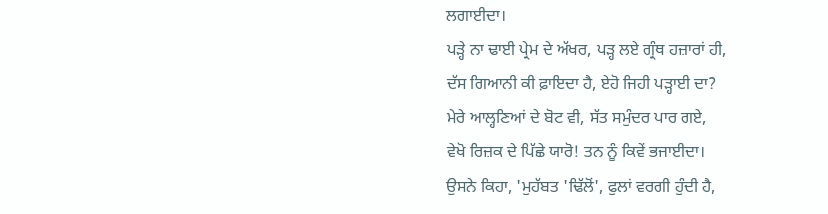ਲਗਾਈਦਾ।
ਪੜ੍ਹੇ ਨਾ ਢਾਈ ਪ੍ਰੇਮ ਦੇ ਅੱਖਰ, ਪੜ੍ਹ ਲਏ ਗ੍ਰੰਥ ਹਜ਼ਾਰਾਂ ਹੀ,
ਦੱਸ ਗਿਆਨੀ ਕੀ ਫ਼ਾਇਦਾ ਹੈ, ਏਹੋ ਜਿਹੀ ਪੜ੍ਹਾਈ ਦਾ?
ਮੇਰੇ ਆਲ੍ਹਣਿਆਂ ਦੇ ਬੋਟ ਵੀ, ਸੱਤ ਸਮੁੰਦਰ ਪਾਰ ਗਏ,
ਵੇਖੋ ਰਿਜ਼ਕ ਦੇ ਪਿੱਛੇ ਯਾਰੋ! ਤਨ ਨੂੰ ਕਿਵੇਂ ਭਜਾਈਦਾ।
ਉਸਨੇ ਕਿਹਾ, 'ਮੁਹੱਬਤ 'ਢਿੱਲੋਂ', ਫੁਲਾਂ ਵਰਗੀ ਹੁੰਦੀ ਹੈ,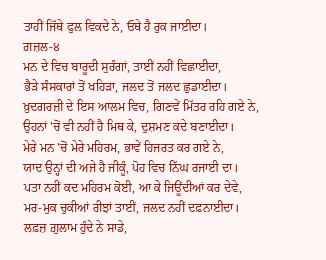ਤਾਹੀਂ ਜਿੱਥੇ ਫੁਲ ਵਿਕਦੇ ਨੇ, ਓਥੇ ਹੈ ਰੁਕ ਜਾਈਦਾ।
ਗ਼ਜ਼ਲ-੪
ਮਨ ਦੇ ਵਿਚ ਬਾਰੂਦੀ ਸੁਰੰਗਾਂ, ਤਾਈਂ ਨਹੀਂ ਵਿਛਾਈਦਾ,
ਭੈੜੇ ਸੰਸਕਾਰਾਂ ਤੋਂ ਖਹਿੜਾ, ਜਲਦ ਤੋਂ ਜਲਦ ਛੁਡਾਈਦਾ।
ਖ਼ੁਦਗਰਜ਼ੀ ਦੇ ਇਸ ਆਲਮ ਵਿਚ, ਗਿਣਵੇਂ ਮਿੱਤਰ ਰਹਿ ਗਏ ਨੇ,
ਉਹਨਾਂ 'ਚੋਂ ਵੀ ਨਹੀਂ ਹੈ ਮਿਥ ਕੇ, ਦੁਸ਼ਮਣ ਕਦੇ ਬਣਾਈਦਾ।
ਮੇਰੇ ਮਨ 'ਚੋਂ ਮੇਰੇ ਮਹਿਰਮ, ਭਾਵੇਂ ਹਿਜਰਤ ਕਰ ਗਏ ਨੇ,
ਯਾਦ ਉਨ੍ਹਾਂ ਦੀ ਅਜੇ ਹੈ ਜੀਕੂੰ, ਪੋਹ ਵਿਚ ਨਿੱਘ ਰਜਾਈ ਦਾ।
ਪਤਾ ਨਹੀਂ ਕਦ ਮਹਿਰਮ ਕੋਈ, ਆ ਕੇ ਜਿਊਂਦੀਆਂ ਕਰ ਦੇਵੇ,
ਮਰ-ਮੁਕ ਚੁਕੀਆਂ ਰੀਝਾਂ ਤਾਈਂ, ਜਲਦ ਨਹੀਂ ਦਫ਼ਨਾਈਦਾ।
ਲਫ਼ਜ਼ ਗ਼ੁਲਾਮ ਹੁੰਦੇ ਨੇ ਸਾਡੇ,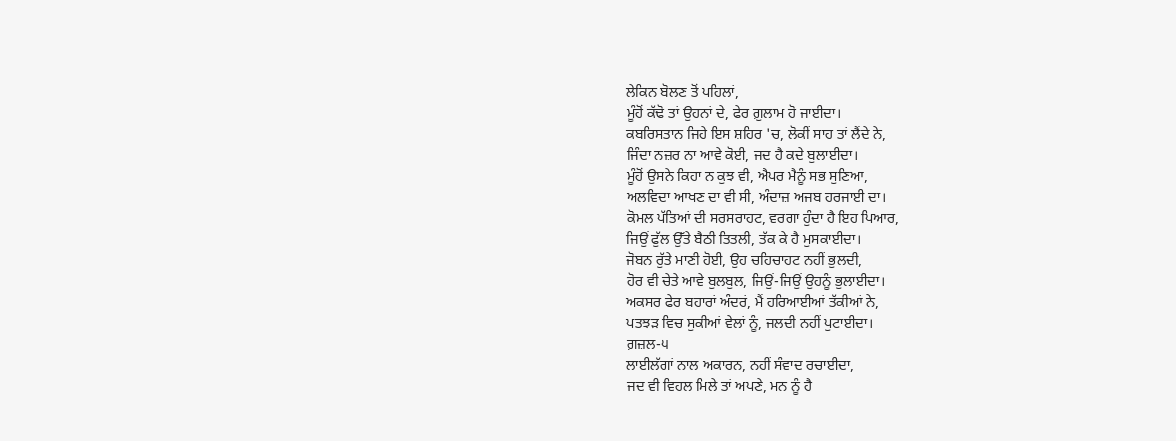ਲੇਕਿਨ ਬੋਲਣ ਤੋਂ ਪਹਿਲਾਂ,
ਮੂੰਹੋਂ ਕੱਢੋ ਤਾਂ ਉਹਨਾਂ ਦੇ, ਫੇਰ ਗ਼ੁਲਾਮ ਹੋ ਜਾਈਦਾ।
ਕਬਰਿਸਤਾਨ ਜਿਹੇ ਇਸ ਸ਼ਹਿਰ 'ਚ, ਲੋਕੀਂ ਸਾਹ ਤਾਂ ਲੈਂਦੇ ਨੇ,
ਜਿੰਦਾ ਨਜ਼ਰ ਨਾ ਆਵੇ ਕੋਈ, ਜਦ ਹੈ ਕਦੇ ਬੁਲਾਈਦਾ।
ਮੂੰਹੋਂ ਉਸਨੇ ਕਿਹਾ ਨ ਕੁਝ ਵੀ, ਐਪਰ ਮੈਨੂੰ ਸਭ ਸੁਣਿਆ,
ਅਲਵਿਦਾ ਆਖਣ ਦਾ ਵੀ ਸੀ, ਅੰਦਾਜ਼ ਅਜਬ ਹਰਜਾਈ ਦਾ।
ਕੋਮਲ ਪੱਤਿਆਂ ਦੀ ਸਰਸਰਾਹਟ, ਵਰਗਾ ਹੁੰਦਾ ਹੈ ਇਹ ਪਿਆਰ,
ਜਿਉਂ ਫੁੱਲ ਉੱਤੇ ਬੈਠੀ ਤਿਤਲੀ, ਤੱਕ ਕੇ ਹੈ ਮੁਸਕਾਈਦਾ।
ਜੋਬਨ ਰੁੱਤੇ ਮਾਣੀ ਹੋਈ, ਉਹ ਚਹਿਚਾਹਟ ਨਹੀਂ ਭੁਲਦੀ,
ਹੋਰ ਵੀ ਚੇਤੇ ਆਵੇ ਬੁਲਬੁਲ, ਜਿਉਂ-ਜਿਉਂ ਉਹਨੂੰ ਭੁਲਾਈਦਾ।
ਅਕਸਰ ਫੇਰ ਬਹਾਰਾਂ ਅੰਦਰਂ, ਮੈਂ ਹਰਿਆਈਆਂ ਤੱਕੀਆਂ ਨੇ,
ਪਤਝੜ ਵਿਚ ਸੁਕੀਆਂ ਵੇਲਾਂ ਨੂੰ, ਜਲਦੀ ਨਹੀਂ ਪੁਟਾਈਦਾ।
ਗ਼ਜ਼ਲ-੫
ਲਾਈਲੱਗਾਂ ਨਾਲ ਅਕਾਰਨ, ਨਹੀਂ ਸੰਵਾਦ ਰਚਾਈਦਾ,
ਜਦ ਵੀ ਵਿਹਲ ਮਿਲੇ ਤਾਂ ਅਪਣੇ, ਮਨ ਨੂੰ ਹੈ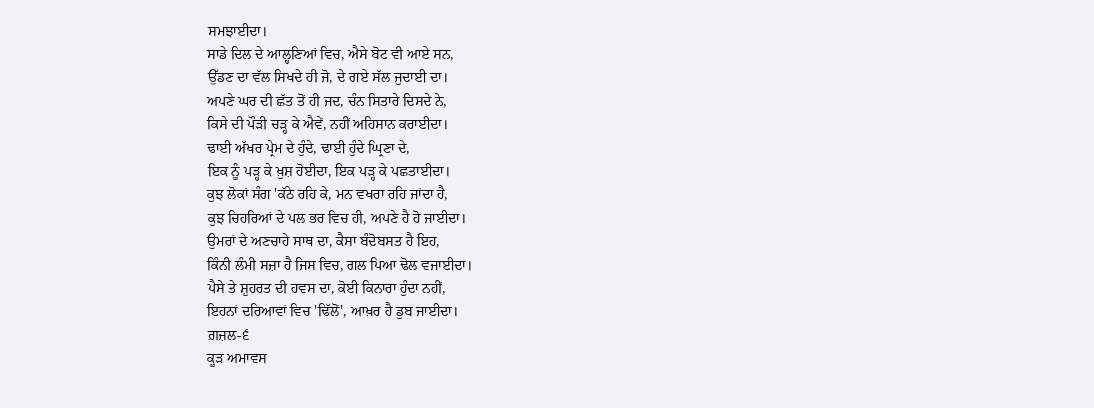ਸਮਝਾਈਦਾ।
ਸਾਡੇ ਦਿਲ ਦੇ ਆਲ੍ਹਣਿਆਂ ਵਿਚ, ਐਸੇ ਬੋਟ ਵੀ ਆਏ ਸਨ,
ਉੱਡਣ ਦਾ ਵੱਲ ਸਿਖਦੇ ਹੀ ਜੋ, ਦੇ ਗਏ ਸੱਲ ਜੁਦਾਈ ਦਾ।
ਅਪਣੇ ਘਰ ਦੀ ਛੱਤ ਤੋਂ ਹੀ ਜਦ, ਚੰਨ ਸਿਤਾਰੇ ਦਿਸਦੇ ਨੇ,
ਕਿਸੇ ਦੀ ਪੌੜੀ ਚੜ੍ਹ ਕੇ ਐਵੇਂ, ਨਹੀਂ ਅਹਿਸਾਨ ਕਰਾਈਦਾ।
ਢਾਈ ਅੱਖਰ ਪ੍ਰੇਮ ਦੇ ਹੁੰਦੇ, ਢਾਈ ਹੁੰਦੇ ਘ੍ਰਿਣਾ ਦੇ,
ਇਕ ਨੂੰ ਪੜ੍ਹ ਕੇ ਖ਼ੁਸ਼ ਹੋਈਦਾ, ਇਕ ਪੜ੍ਹ ਕੇ ਪਛਤਾਈਦਾ।
ਕੁਝ ਲੋਕਾਂ ਸੰਗ 'ਕੱਠੇ ਰਹਿ ਕੇ, ਮਨ ਵਖਰਾ ਰਹਿ ਜਾਂਦਾ ਹੈ,
ਕੁਝ ਚਿਹਰਿਆਂ ਦੇ ਪਲ ਭਰ ਵਿਚ ਹੀ, ਅਪਣੇ ਹੈ ਹੋ ਜਾਈਦਾ।
ਉਮਰਾਂ ਦੇ ਅਣਚਾਹੇ ਸਾਥ ਦਾ, ਕੈਸਾ ਬੰਦੋਬਸਤ ਹੈ ਇਹ,
ਕਿੰਨੀ ਲੰਮੀ ਸਜ਼ਾ ਹੈ ਜਿਸ ਵਿਚ, ਗਲ ਪਿਆ ਢੋਲ ਵਜਾਈਦਾ।
ਪੈਸੇ ਤੇ ਸ਼ੁਹਰਤ ਦੀ ਹਵਸ ਦਾ, ਕੋਈ ਕਿਨਾਰਾ ਹੁੰਦਾ ਨਹੀਂ,
ਇਹਨਾਂ ਦਰਿਆਵਾਂ ਵਿਚ 'ਢਿੱਲੋਂ', ਆਖ਼ਰ ਹੈ ਡੁਬ ਜਾਈਦਾ।
ਗ਼ਜ਼ਲ-੬
ਕੂੜ ਅਮਾਵਸ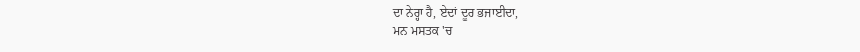ਦਾ ਨੇਰ੍ਹਾ ਹੈ, ਏਦਾਂ ਦੂਰ ਭਜਾਈਦਾ,
ਮਨ ਮਸਤਕ 'ਚ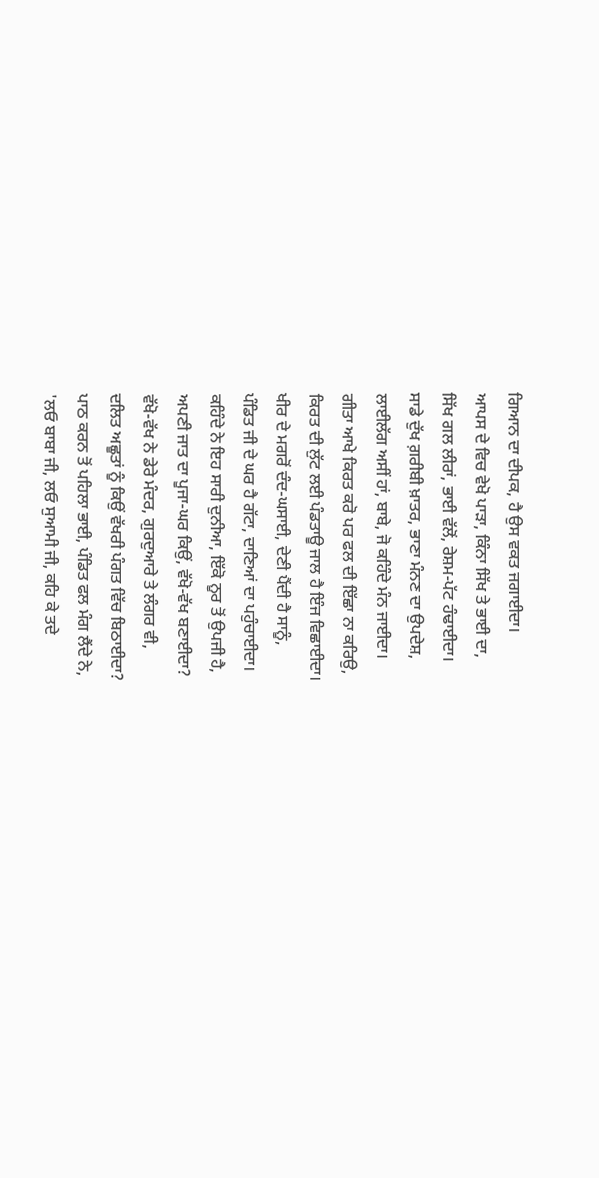ਗਿਆਨ ਦਾ ਦੀਪਕ, ਹੈ ਉਸ ਵਕਤ ਜਗਾਈਦਾ।
ਆਪਸ ਦੇ ਵਿਚ ਵੇਖੋ ਪਾੜਾ, ਕਿੰਨਾ ਸਿੱਖ ਤੇ ਭਾਈ ਦਾ,
ਸਿੱਖ ਗਲ ਲੀਰਾਂ, ਭਾਈ ਵੱਲੋਂ, ਰੇਸ਼ਮ-ਪੱਟ ਹੰਢਾਈਦਾ।
ਸਾਡੇ ਦੁੱਖ ਗ਼ਰੀਬੀ ਖ਼ਾਤਰ, ਭਾਣਾ ਮੰਨਣ ਦਾ ਉਪਦੇਸ਼,
ਲਾਈਲੱਗ ਅਸੀਂ ਹਾਂ, ਬਾਬੇ, ਜੋ ਕਹਿੰਦੇ ਮੰਨ ਜਾਈਦਾ।
ਗੀਤਾ ਆਖੇ ਕਿਰਤ ਕਰੋ ਪਰ ਫਲ ਦੀ ਇੱਛਾ ਨਾ ਕਰਿਉ,
ਕਿਰਤ ਦੀ ਲੁੱਟ ਲਈ ਪੰਡਤਾਊ ਜਾਲ ਹੈ ਇੰਜ ਵਿਛਾਈਦਾ।
ਖੀਰ ਦੇ ਮਗਰੋਂ ਦੰਦ-ਘਸਾਈ, ਦੇਣੀ ਪੈਂਦੀ ਹੈ ਸਾਨੂੰ,
ਪੰਡਿਤ ਜੀ ਦੇ ਘਰ ਹੈ ਗੱਟਾ, ਦਾਣਿਆਂ ਦਾ ਪਹੁੰਚਾਈਦਾ।
ਕਹਿੰਦੇ ਨੇ ਇਹ ਸਾਰੀ ਦੁਨੀਆ, ਇੱਕੋ ਨੂਰ ਤੋਂ ਉਪਜੀ ਹੈ,
ਅਪਣੀ ਜਾਤ ਦਾ ਪੂਜਾ-ਘਰ ਕਿਉਂ, ਵੱਖੋ-ਵੱਖ ਬਣਾਈਦਾ?
ਵੱਖੋ-ਵੱਖ ਨੇ ਡੇਰੇ ਮੰਦਰ, ਗੁਰਦੁਆਰੇ ਤੇ ਲੰਗਰ ਵੀ,
ਦਲਿਤ ਅਛੂਤਾਂ ਨੂੰ ਕਿਉਂ ਵੱਖਰੀ ਪੰਗਤ ਵਿੱਚ ਬਿਠਾਈਦਾ?
ਪਾਠ ਕਰਨ ਤੋਂ ਪਹਿਲਾ ਭਾਈ, ਪੰਡਿਤ ਫਲ ਮੰਗ ਲੈਂਦੇ ਨੇ,
'ਲਓ ਬਾਬਾ ਜੀ, ਲਓ ਸੁਆਮੀ ਜੀ, ਕਹਿ ਕੇ ਤਦੇ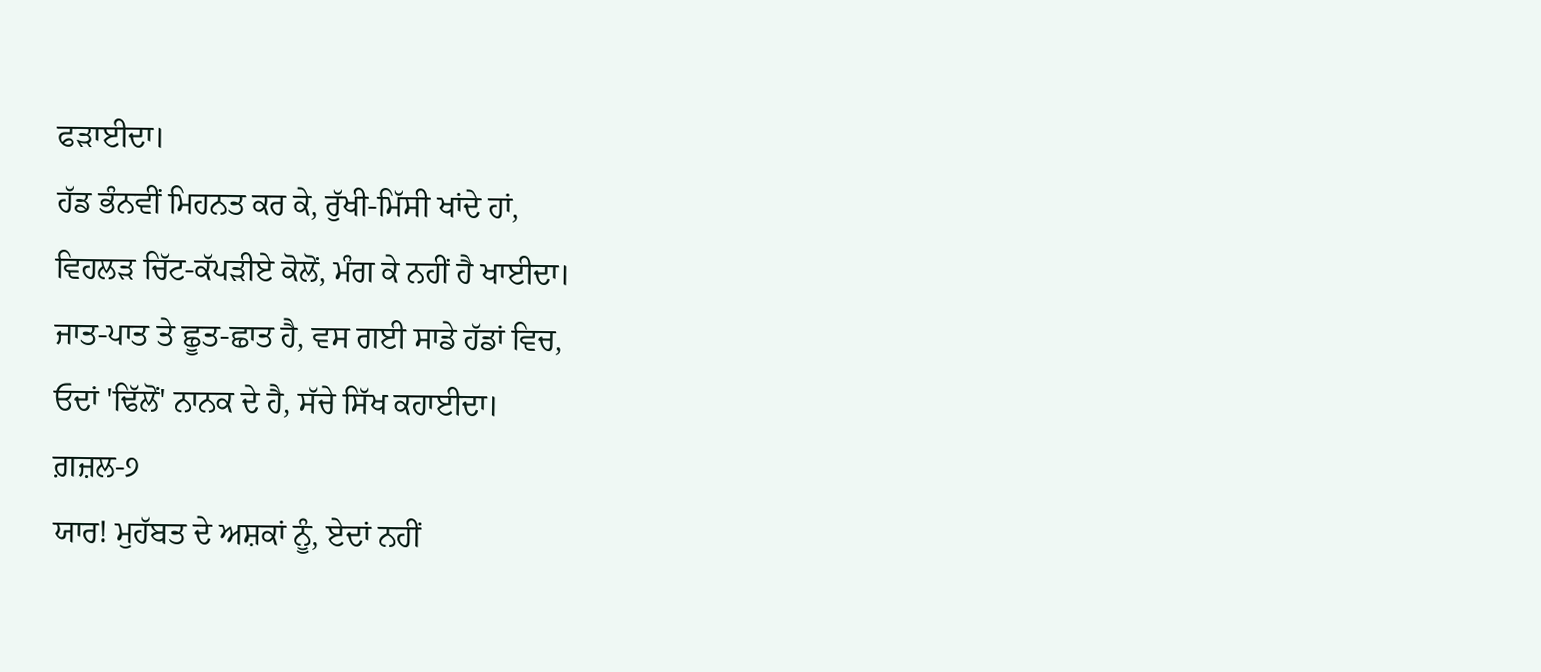ਫੜਾਈਦਾ।
ਹੱਡ ਭੰਨਵੀਂ ਮਿਹਨਤ ਕਰ ਕੇ, ਰੁੱਖੀ-ਮਿੱਸੀ ਖਾਂਦੇ ਹਾਂ,
ਵਿਹਲੜ ਚਿੱਟ-ਕੱਪੜੀਏ ਕੋਲੋਂ, ਮੰਗ ਕੇ ਨਹੀਂ ਹੈ ਖਾਈਦਾ।
ਜਾਤ-ਪਾਤ ਤੇ ਛੂਤ-ਛਾਤ ਹੈ, ਵਸ ਗਈ ਸਾਡੇ ਹੱਡਾਂ ਵਿਚ,
ਓਦਾਂ 'ਢਿੱਲੋਂ' ਨਾਨਕ ਦੇ ਹੈ, ਸੱਚੇ ਸਿੱਖ ਕਹਾਈਦਾ।
ਗ਼ਜ਼ਲ-੭
ਯਾਰ! ਮੁਹੱਬਤ ਦੇ ਅਸ਼ਕਾਂ ਨੂੰ, ਏਦਾਂ ਨਹੀਂ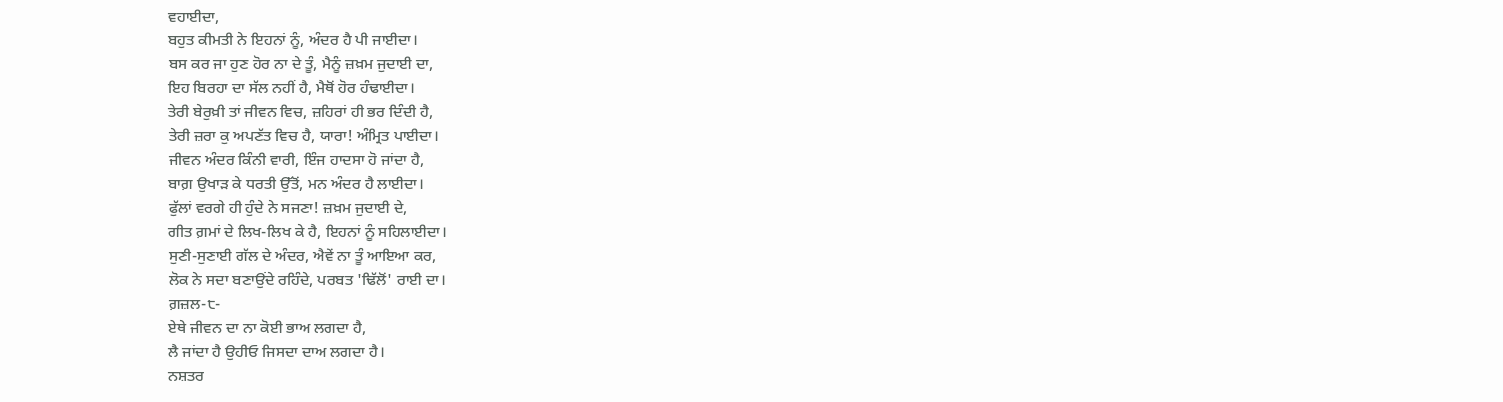ਵਹਾਈਦਾ,
ਬਹੁਤ ਕੀਮਤੀ ਨੇ ਇਹਨਾਂ ਨੂੰ, ਅੰਦਰ ਹੈ ਪੀ ਜਾਈਦਾ।
ਬਸ ਕਰ ਜਾ ਹੁਣ ਹੋਰ ਨਾ ਦੇ ਤੂੰ, ਮੈਨੂੰ ਜ਼ਖ਼ਮ ਜੁਦਾਈ ਦਾ,
ਇਹ ਬਿਰਹਾ ਦਾ ਸੱਲ ਨਹੀਂ ਹੈ, ਮੈਥੋਂ ਹੋਰ ਹੰਢਾਈਦਾ।
ਤੇਰੀ ਬੇਰੁਖ਼ੀ ਤਾਂ ਜੀਵਨ ਵਿਚ, ਜ਼ਹਿਰਾਂ ਹੀ ਭਰ ਦਿੰਦੀ ਹੈ,
ਤੇਰੀ ਜ਼ਰਾ ਕੁ ਅਪਣੱਤ ਵਿਚ ਹੈ, ਯਾਰਾ! ਅੰਮ੍ਰਿਤ ਪਾਈਦਾ।
ਜੀਵਨ ਅੰਦਰ ਕਿੰਨੀ ਵਾਰੀ, ਇੰਜ ਹਾਦਸਾ ਹੋ ਜਾਂਦਾ ਹੈ,
ਬਾਗ਼ ਉਖਾੜ ਕੇ ਧਰਤੀ ਉੱਤੋਂ, ਮਨ ਅੰਦਰ ਹੈ ਲਾਈਦਾ।
ਫੁੱਲਾਂ ਵਰਗੇ ਹੀ ਹੁੰਦੇ ਨੇ ਸਜਣਾ! ਜ਼ਖ਼ਮ ਜੁਦਾਈ ਦੇ,
ਗੀਤ ਗ਼ਮਾਂ ਦੇ ਲਿਖ-ਲਿਖ ਕੇ ਹੈ, ਇਹਨਾਂ ਨੂੰ ਸਹਿਲਾਈਦਾ।
ਸੁਣੀ-ਸੁਣਾਈ ਗੱਲ ਦੇ ਅੰਦਰ, ਐਵੇਂ ਨਾ ਤੂੰ ਆਇਆ ਕਰ,
ਲੋਕ ਨੇ ਸਦਾ ਬਣਾਉਂਦੇ ਰਹਿੰਦੇ, ਪਰਬਤ 'ਢਿੱਲੋਂ' ਰਾਈ ਦਾ।
ਗ਼ਜ਼ਲ-੮-
ਏਥੇ ਜੀਵਨ ਦਾ ਨਾ ਕੋਈ ਭਾਅ ਲਗਦਾ ਹੈ,
ਲੈ ਜਾਂਦਾ ਹੈ ਉਹੀਓ ਜਿਸਦਾ ਦਾਅ ਲਗਦਾ ਹੈ।
ਨਸ਼ਤਰ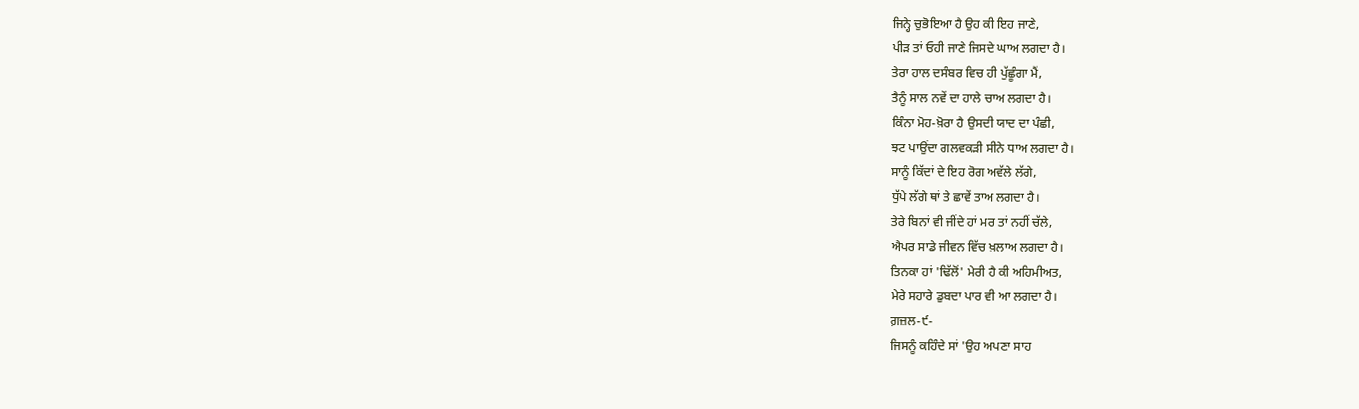ਜਿਨ੍ਹੇ ਚੁਭੋਇਆ ਹੈ ਉਹ ਕੀ ਇਹ ਜਾਣੇ,
ਪੀੜ ਤਾਂ ਓਹੀ ਜਾਣੇ ਜਿਸਦੇ ਘਾਅ ਲਗਦਾ ਹੈ।
ਤੇਰਾ ਹਾਲ ਦਸੰਬਰ ਵਿਚ ਹੀ ਪੁੱਛੂੰਗਾ ਮੈਂ,
ਤੈਨੂੰ ਸਾਲ ਨਵੇਂ ਦਾ ਹਾਲੇ ਚਾਅ ਲਗਦਾ ਹੈ।
ਕਿੰਨਾ ਮੋਹ-ਖ਼ੋਰਾ ਹੈ ਉਸਦੀ ਯਾਦ ਦਾ ਪੰਛੀ,
ਝਟ ਪਾਉਂਦਾ ਗਲਵਕੜੀ ਸੀਨੇ ਧਾਅ ਲਗਦਾ ਹੈ।
ਸਾਨੂੰ ਕਿੱਦਾਂ ਦੇ ਇਹ ਰੋਗ ਅਵੱਲੇ ਲੱਗੇ,
ਧੁੱਪੇ ਲੱਗੇ ਥਾਂ ਤੇ ਛਾਵੇਂ ਤਾਅ ਲਗਦਾ ਹੈ।
ਤੇਰੇ ਬਿਨਾਂ ਵੀ ਜੀਂਦੇ ਹਾਂ ਮਰ ਤਾਂ ਨਹੀਂ ਚੱਲੇ,
ਐਪਰ ਸਾਡੇ ਜੀਵਨ ਵਿੱਚ ਖ਼ਲਾਅ ਲਗਦਾ ਹੈ।
ਤਿਨਕਾ ਹਾਂ 'ਢਿੱਲੋਂ' ਮੇਰੀ ਹੈ ਕੀ ਅਹਿਮੀਅਤ,
ਮੇਰੇ ਸਹਾਰੇ ਡੁਬਦਾ ਪਾਰ ਵੀ ਆ ਲਗਦਾ ਹੈ।
ਗ਼ਜ਼ਲ-੯-
ਜਿਸਨੂੰ ਕਹਿੰਦੇ ਸਾਂ 'ਉਹ ਅਪਣਾ ਸਾਹ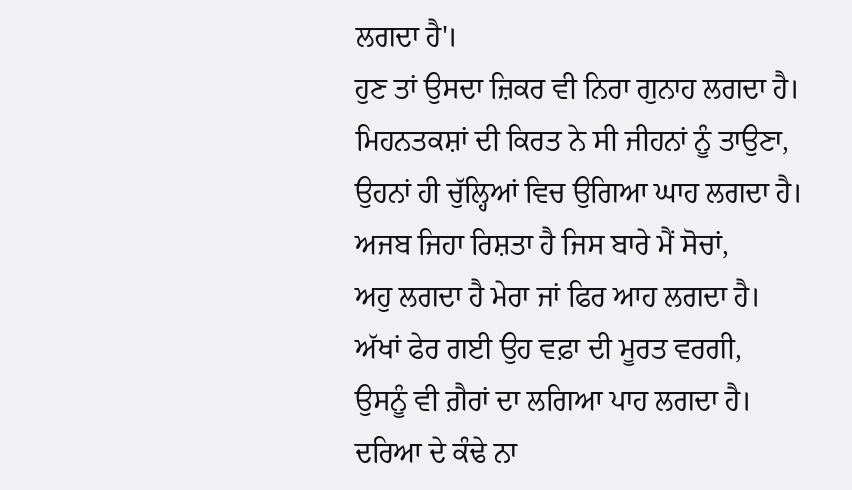ਲਗਦਾ ਹੈ'।
ਹੁਣ ਤਾਂ ਉਸਦਾ ਜ਼ਿਕਰ ਵੀ ਨਿਰਾ ਗੁਨਾਹ ਲਗਦਾ ਹੈ।
ਮਿਹਨਤਕਸ਼ਾਂ ਦੀ ਕਿਰਤ ਨੇ ਸੀ ਜੀਹਨਾਂ ਨੂੰ ਤਾਉਣਾ,
ਉਹਨਾਂ ਹੀ ਚੁੱਲ੍ਹਿਆਂ ਵਿਚ ਉਗਿਆ ਘਾਹ ਲਗਦਾ ਹੈ।
ਅਜਬ ਜਿਹਾ ਰਿਸ਼ਤਾ ਹੈ ਜਿਸ ਬਾਰੇ ਮੈਂ ਸੋਚਾਂ,
ਅਹੁ ਲਗਦਾ ਹੈ ਮੇਰਾ ਜਾਂ ਫਿਰ ਆਹ ਲਗਦਾ ਹੈ।
ਅੱਖਾਂ ਫੇਰ ਗਈ ਉਹ ਵਫ਼ਾ ਦੀ ਮੂਰਤ ਵਰਗੀ,
ਉਸਨੂੰ ਵੀ ਗ਼ੈਰਾਂ ਦਾ ਲਗਿਆ ਪਾਹ ਲਗਦਾ ਹੈ।
ਦਰਿਆ ਦੇ ਕੰਢੇ ਨਾ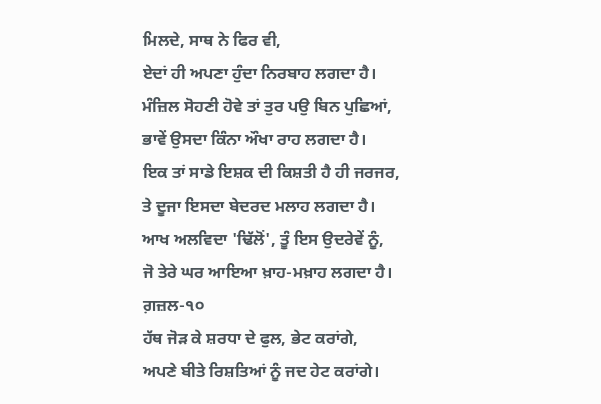ਮਿਲਦੇ, ਸਾਥ ਨੇ ਫਿਰ ਵੀ,
ਏਦਾਂ ਹੀ ਅਪਣਾ ਹੁੰਦਾ ਨਿਰਬਾਹ ਲਗਦਾ ਹੈ।
ਮੰਜ਼ਿਲ ਸੋਹਣੀ ਹੋਵੇ ਤਾਂ ਤੁਰ ਪਉ ਬਿਨ ਪੁਛਿਆਂ,
ਭਾਵੇਂ ਉਸਦਾ ਕਿੰਨਾ ਔਖਾ ਰਾਹ ਲਗਦਾ ਹੈ।
ਇਕ ਤਾਂ ਸਾਡੇ ਇਸ਼ਕ ਦੀ ਕਿਸ਼ਤੀ ਹੈ ਹੀ ਜਰਜਰ,
ਤੇ ਦੂਜਾ ਇਸਦਾ ਬੇਦਰਦ ਮਲਾਹ ਲਗਦਾ ਹੈ।
ਆਖ ਅਲਵਿਦਾ 'ਢਿੱਲੋਂ', ਤੂੰ ਇਸ ਉਦਰੇਵੇਂ ਨੂੰ,
ਜੋ ਤੇਰੇ ਘਰ ਆਇਆ ਖ਼ਾਹ-ਮਖ਼ਾਹ ਲਗਦਾ ਹੈ।
ਗ਼ਜ਼ਲ-੧੦
ਹੱਥ ਜੋੜ ਕੇ ਸ਼ਰਧਾ ਦੇ ਫੁਲ, ਭੇਟ ਕਰਾਂਗੇ,
ਅਪਣੇ ਬੀਤੇ ਰਿਸ਼ਤਿਆਂ ਨੂੰ ਜਦ ਹੇਟ ਕਰਾਂਗੇ।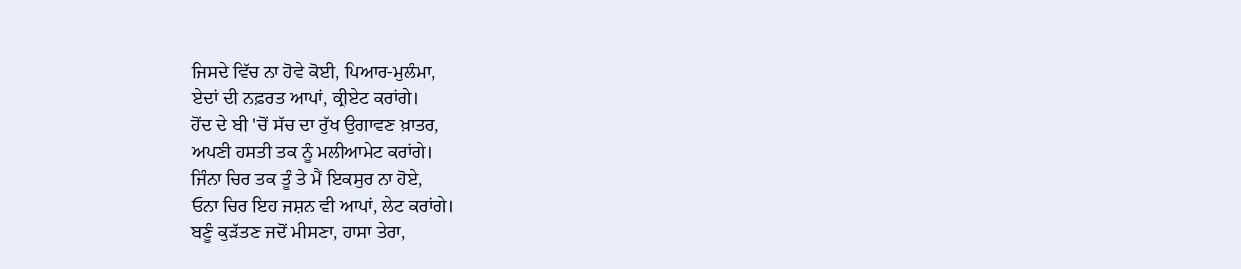ਜਿਸਦੇ ਵਿੱਚ ਨਾ ਹੋਵੇ ਕੋਈ, ਪਿਆਰ-ਮੁਲੰਮਾ,
ਏਦਾਂ ਦੀ ਨਫ਼ਰਤ ਆਪਾਂ, ਕ੍ਰੀਏਟ ਕਰਾਂਗੇ।
ਹੋਂਦ ਦੇ ਬੀ 'ਚੋਂ ਸੱਚ ਦਾ ਰੁੱਖ ਉਗਾਵਣ ਖ਼ਾਤਰ,
ਅਪਣੀ ਹਸਤੀ ਤਕ ਨੂੰ ਮਲੀਆਮੇਟ ਕਰਾਂਗੇ।
ਜਿੰਨਾ ਚਿਰ ਤਕ ਤੂੰ ਤੇ ਮੈਂ ਇਕਸੁਰ ਨਾ ਹੋਏ,
ਓਨਾ ਚਿਰ ਇਹ ਜਸ਼ਨ ਵੀ ਆਪਾਂ, ਲੇਟ ਕਰਾਂਗੇ।
ਬਣੂੰ ਕੁੜੱਤਣ ਜਦੋਂ ਮੀਸਣਾ, ਹਾਸਾ ਤੇਰਾ,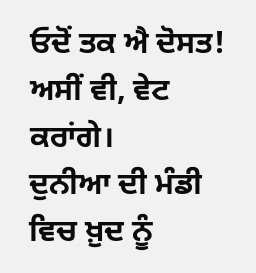ਓਦੋਂ ਤਕ ਐ ਦੋਸਤ! ਅਸੀਂ ਵੀ, ਵੇਟ ਕਰਾਂਗੇ।
ਦੁਨੀਆ ਦੀ ਮੰਡੀ ਵਿਚ ਖ਼ੁਦ ਨੂੰ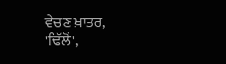ਵੇਚਣ ਖ਼ਾਤਰ,
'ਢਿੱਲੋਂ',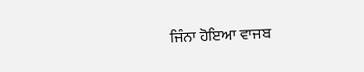ਜਿੰਨਾ ਹੋਇਆ ਵਾਜਬ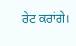ਰੇਟ ਕਰਾਂਗੇ।